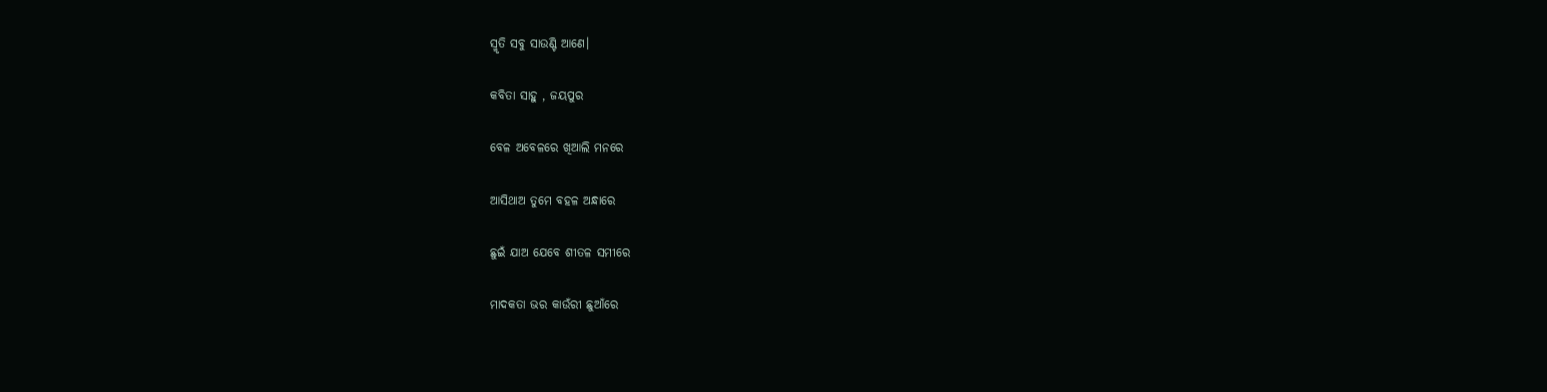ସ୍ମୃତି ସବୁ ସାଉଣ୍ଟି ଆଣେ।

କବିତା ସାହୁ , ଜୟପୁର

ବେଳ ଅବେଳରେ ଖିଆଲି ମନରେ

ଆସିଥାଅ ତୁମେ ବହଳ ଅନ୍ଧାରେ

ଛୁଇଁ ଯାଅ ଯେବେ ଶୀତଳ ସମୀରେ

ମାଦକତା ଭର କାଉଁରୀ ଛୁଆଁରେ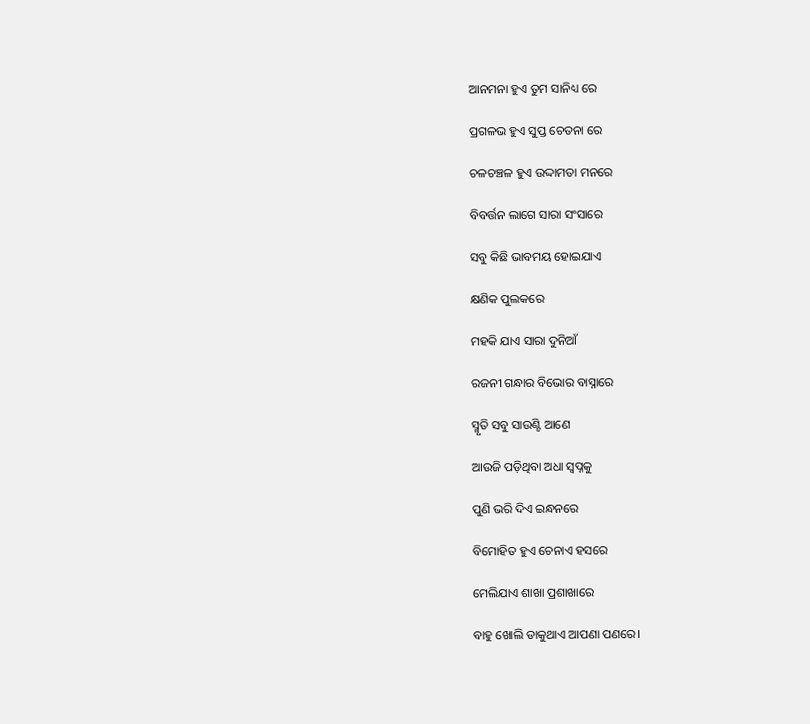ଆନମନା ହୁଏ ତୁମ ସାନିଧ୍ୟ ରେ

ପ୍ରଗଳଭ ହୁଏ ସୁପ୍ତ ଚେତନା ରେ

ଚଳଚଞ୍ଚଳ ହୁଏ ଉଦ୍ଦାମତା ମନରେ

ବିବର୍ତ୍ତନ ଲାଗେ ସାରା ସଂସାରେ

ସବୁ କିଛି ଭାବମୟ ହୋଇଯାଏ

କ୍ଷଣିକ ପୁଲକରେ

ମହକି ଯାଏ ସାରା ଦୁନିଆଁ

ରଜନୀ ଗନ୍ଧାର ବିଭୋର ବାସ୍ନାରେ

ସ୍ମୃତି ସବୁ ସାଉଣ୍ଟି ଆଣେ

ଆଉଜି ପଡ଼ିଥିବା ଅଧା ସ୍ବପ୍ନକୁ

ପୁଣି ଭରି ଦିଏ ଇନ୍ଧନରେ

ବିମୋହିତ ହୁଏ ଚେନାଏ ହସରେ

ମେଲିଯାଏ ଶାଖା ପ୍ରଶାଖାରେ

ବାହୁ ଖୋଲି ଡାକୁଥାଏ ଆପଣା ପଣରେ।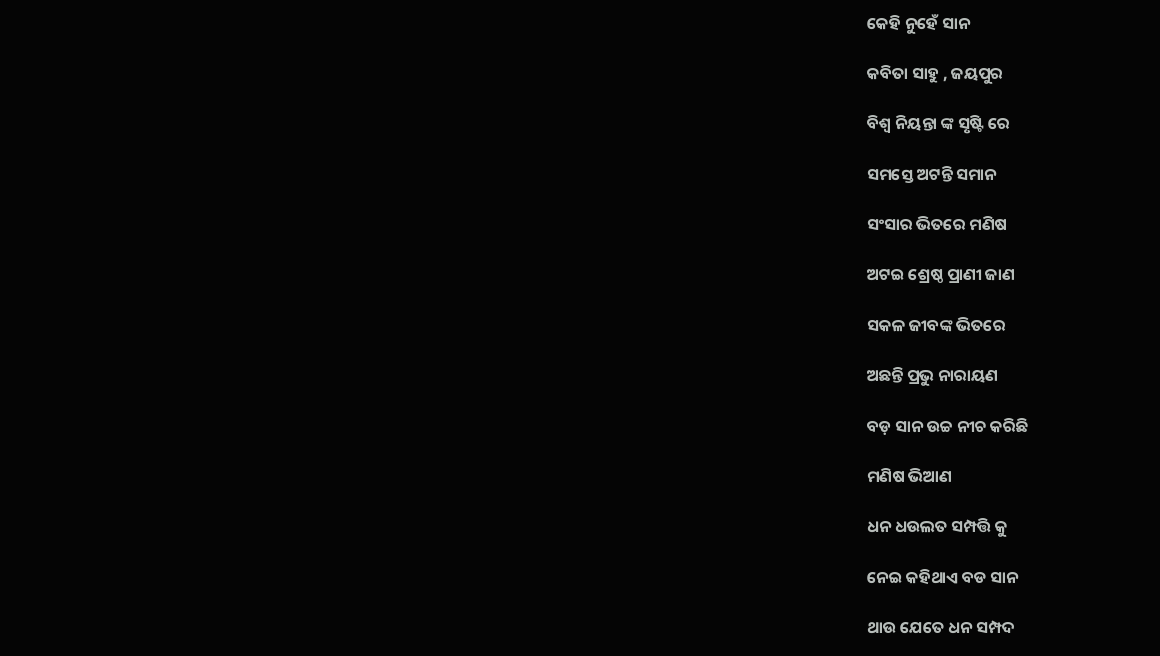କେହି ନୁହେଁ ସାନ

କବିତା ସାହୁ , ଜୟପୁର

ବିଶ୍ବ ନିୟନ୍ତା ଙ୍କ ସୃଷ୍ଟି ରେ

ସମସ୍ତେ ଅଟନ୍ତି ସମାନ

ସଂସାର ଭିତରେ ମଣିଷ

ଅଟଇ ଶ୍ରେଷ୍ଠ ପ୍ରାଣୀ ଜାଣ

ସକଳ ଜୀବଙ୍କ ଭିତରେ

ଅଛନ୍ତି ପ୍ରଭୁ ନାରାୟଣ

ବଡ଼ ସାନ ଉଚ୍ଚ ନୀଚ କରିଛି

ମଣିଷ ଭିଆଣ

ଧନ ଧଉଲତ ସମ୍ପତ୍ତି କୁ

ନେଇ କହିଥାଏ ବଡ ସାନ

ଥାଉ ଯେତେ ଧନ ସମ୍ପଦ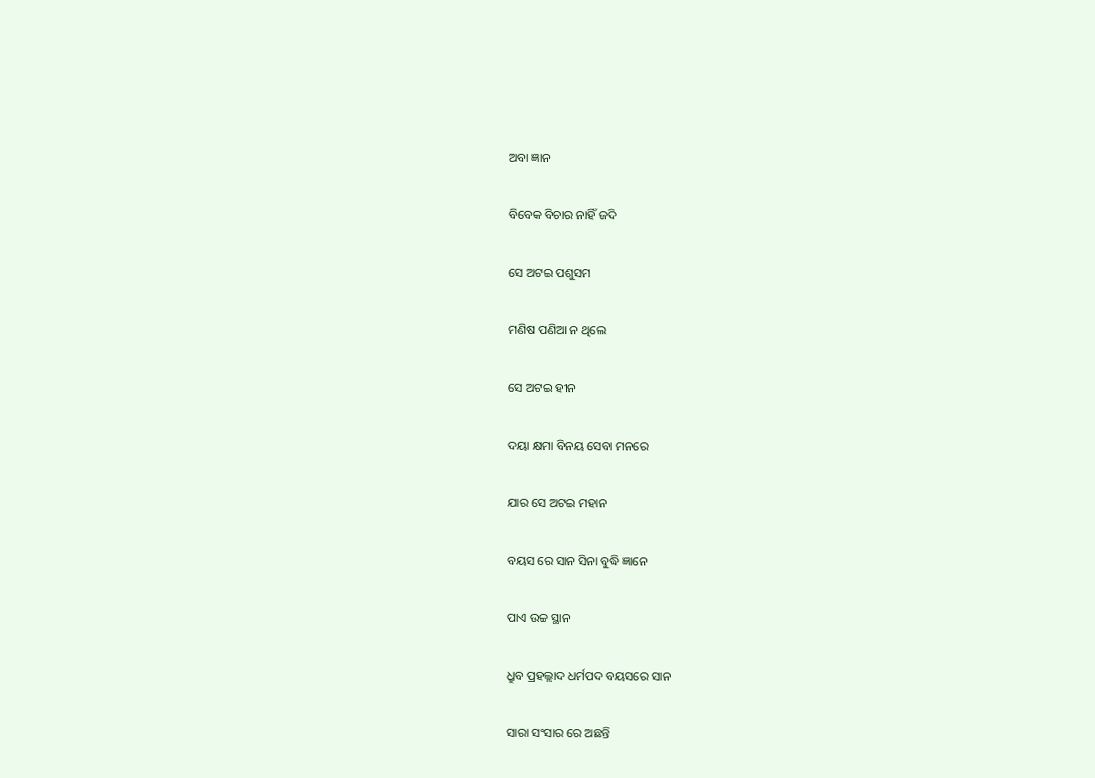ଅବା ଜ୍ଞାନ

ବିବେକ ବିଚାର ନାହିଁ ଜଦି

ସେ ଅଟଇ ପଶୁସମ

ମଣିଷ ପଣିଆ ନ ଥିଲେ

ସେ ଅଟଇ ହୀନ

ଦୟା କ୍ଷମା ବିନୟ ସେବା ମନରେ

ଯାର ସେ ଅଟଇ ମହାନ

ବୟସ ରେ ସାନ ସିନା ବୁଦ୍ଧି ଜ୍ଞାନେ

ପାଏ ଉଚ୍ଚ ସ୍ଥାନ

ଧ୍ରୁବ ପ୍ରହଲ୍ଲାଦ ଧର୍ମପଦ ବୟସରେ ସାନ

ସାରା ସଂସାର ରେ ଅଛନ୍ତି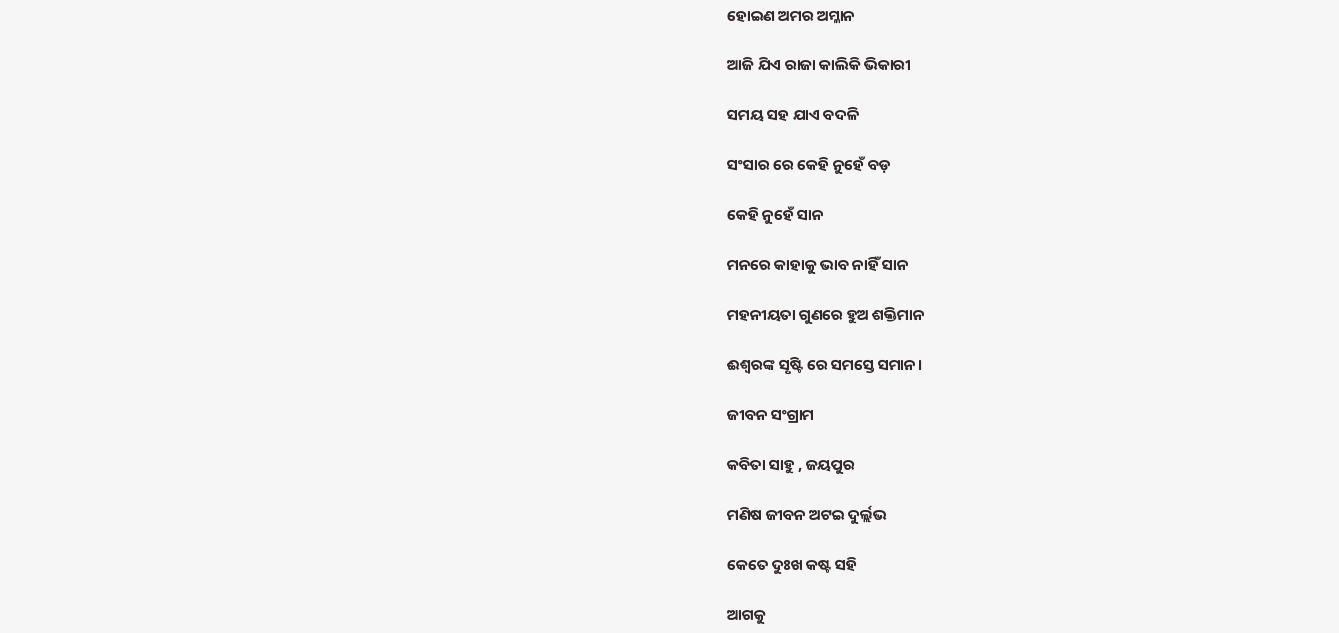ହୋଇଣ ଅମର ଅମ୍ଳାନ

ଆଜି ଯିଏ ରାଜା କାଲିକି ଭିକାରୀ

ସମୟ ସହ ଯାଏ ବଦଳି

ସଂସାର ରେ କେହି ନୁହେଁ ବଡ଼

କେହି ନୁହେଁ ସାନ

ମନରେ କାହାକୁ ଭାବ ନାହିଁ ସାନ

ମହନୀୟତା ଗୁଣରେ ହୁଅ ଶକ୍ତିମାନ

ଈଶ୍ୱରଙ୍କ ସୃଷ୍ଟି ରେ ସମସ୍ତେ ସମାନ।

ଜୀବନ ସଂଗ୍ରାମ

କବିତା ସାହୁ , ଜୟପୁର

ମଣିଷ ଜୀବନ ଅଟଇ ଦୁର୍ଲ୍ଲଭ

କେତେ ଦୁଃଖ କଷ୍ଟ ସହି

ଆଗକୁ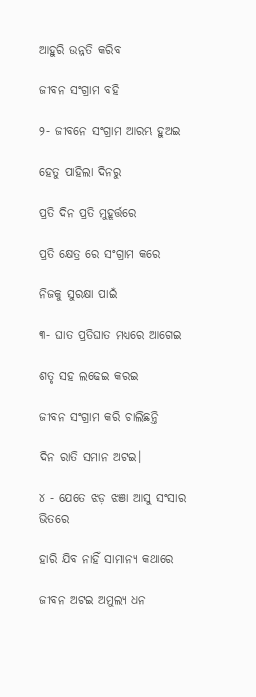ଆହୁରି ଉନ୍ନତି କରିବ

ଜୀବନ ସଂଗ୍ରାମ ବହି

୨- ଜୀବନେ ସଂଗ୍ରାମ ଆରମ୍ଭ ହୁଅଇ

ହେତୁ ପାହିଲା ଦିନରୁ

ପ୍ରତି ଦିନ ପ୍ରତି ମୁହୂର୍ତ୍ତରେ

ପ୍ରତି କ୍ଷେତ୍ର ରେ ସଂଗ୍ରାମ କରେ

ନିଜକୁ ସୁରକ୍ଷା ପାଇଁ

୩- ଘାତ ପ୍ରତିଘାତ ମଧ୍ୟରେ ଆଗେଇ

ଶତୃ ସହ ଲଢେଇ କରଇ

ଜୀବନ ସଂଗ୍ରାମ କରି ଚାଲିଛନ୍ତି

ଦିନ ରାତି ସମାନ ଅଟଇ।

୪ - ଯେତେ ଝଡ଼ ଝଞା ଆସୁ ସଂସାର ଭିତରେ

ହାରି ଯିବ ନାହିଁ ସାମାନ୍ୟ କଥାରେ

ଜୀବନ ଅଟଇ ଅମୁଲ୍ୟ ଧନ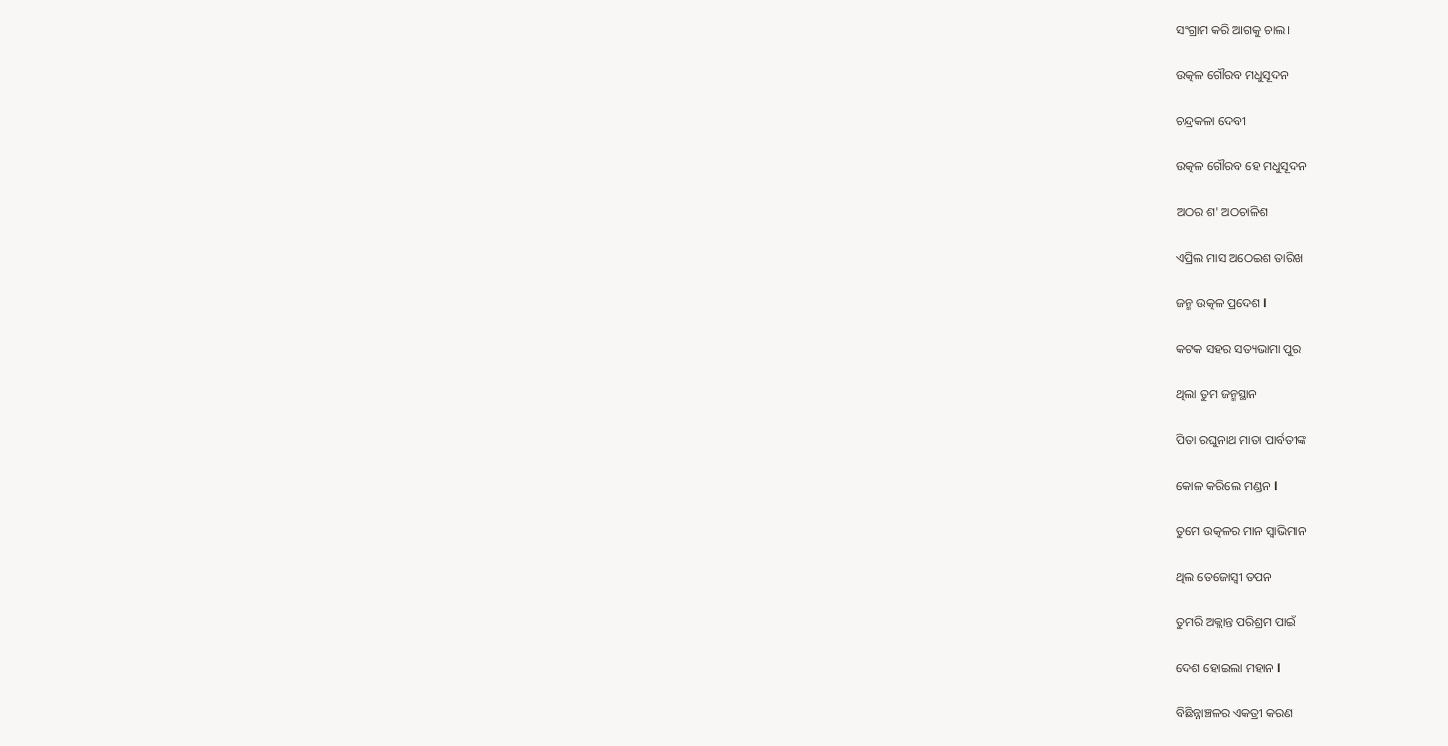ସଂଗ୍ରାମ କରି ଆଗକୁ ଚାଲ।

ଉତ୍କଳ ଗୌରବ ମଧୁସୂଦନ

ଚନ୍ଦ୍ରକଳା ଦେବୀ

ଉତ୍କଳ ଗୌରବ ହେ ମଧୁସୂଦନ

ଅଠର ଶ' ଅଠଚାଳିଶ

ଏପ୍ରିଲ ମାସ ଅଠେଇଶ ତାରିଖ

ଜନ୍ମ ଉତ୍କଳ ପ୍ରଦେଶ l

କଟକ ସହର ସତ୍ୟଭାମା ପୁର

ଥିଲା ତୁମ ଜନ୍ମସ୍ଥାନ

ପିତା ରଘୁନାଥ ମାତା ପାର୍ବତୀଙ୍କ

କୋଳ କରିଲେ ମଣ୍ଡନ l

ତୁମେ ଉତ୍କଳର ମାନ ସ୍ୱାଭିମାନ

ଥିଲ ତେଜୋସ୍ବୀ ତପନ

ତୁମରି ଅକ୍ଲାନ୍ତ ପରିଶ୍ରମ ପାଇଁ

ଦେଶ ହୋଇଲା ମହାନ l

ବିଛିନ୍ନାଞ୍ଚଳର ଏକତ୍ରୀ କରଣ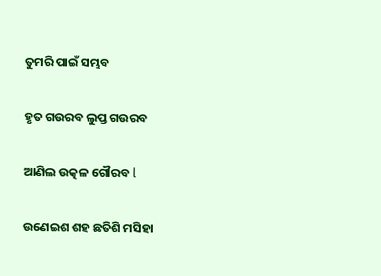ତୁମରି ପାଇଁ ସମ୍ଭବ

ହୃତ ଗଉରବ ଲୁପ୍ତ ଗଉରବ

ଆଣିଲ ଉତ୍କଳ ଗୌରବ l

ଉଣେଇଶ ଶହ ଛତିଶି ମସିହା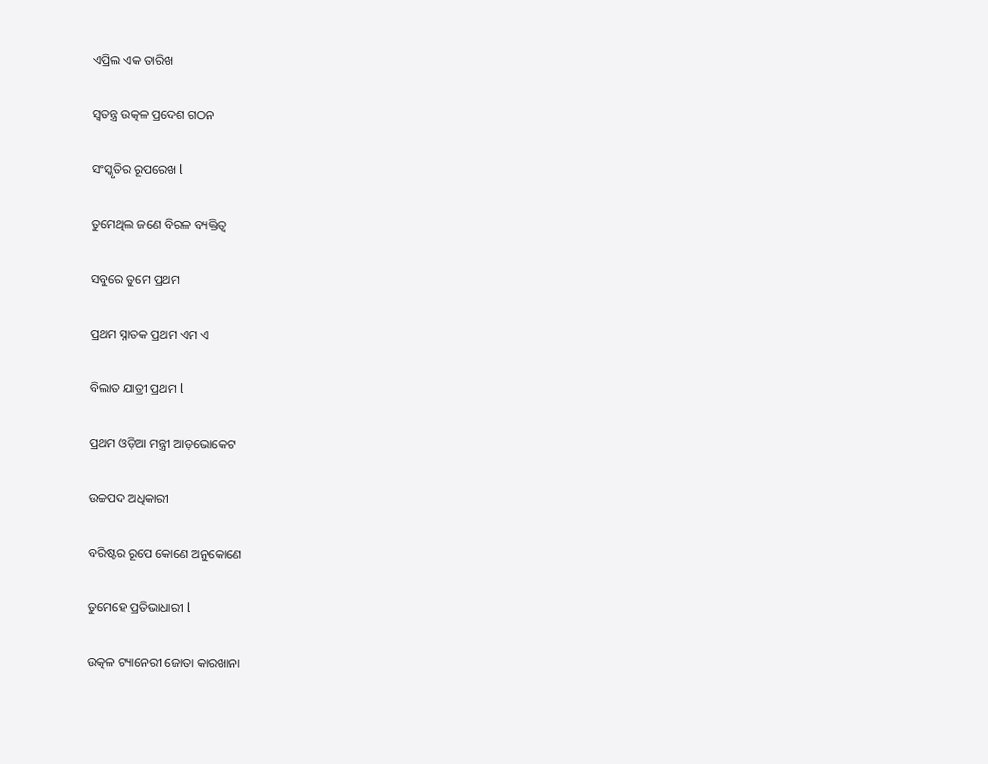ଏପ୍ରିଲ ଏକ ତାରିଖ

ସ୍ୱତନ୍ତ୍ର ଉତ୍କଳ ପ୍ରଦେଶ ଗଠନ

ସଂସ୍କୃତିର ରୂପରେଖ l

ତୁମେଥିଲ ଜଣେ ବିରଳ ବ୍ୟକ୍ତିତ୍ୱ

ସବୁରେ ତୁମେ ପ୍ରଥମ

ପ୍ରଥମ ସ୍ନାତକ ପ୍ରଥମ ଏମ ଏ

ବିଲାତ ଯାତ୍ରୀ ପ୍ରଥମ l

ପ୍ରଥମ ଓଡ଼ିଆ ମନ୍ତ୍ରୀ ଆଡ଼ଭୋକେଟ

ଉଚ୍ଚପଦ ଅଧିକାରୀ

ବରିଷ୍ଟର ରୂପେ କୋଣେ ଅନୁକୋଣେ

ତୁମେହେ ପ୍ରତିଭାଧାରୀ l

ଉତ୍କଳ ଟ୍ୟାନେରୀ ଜୋତା କାରଖାନା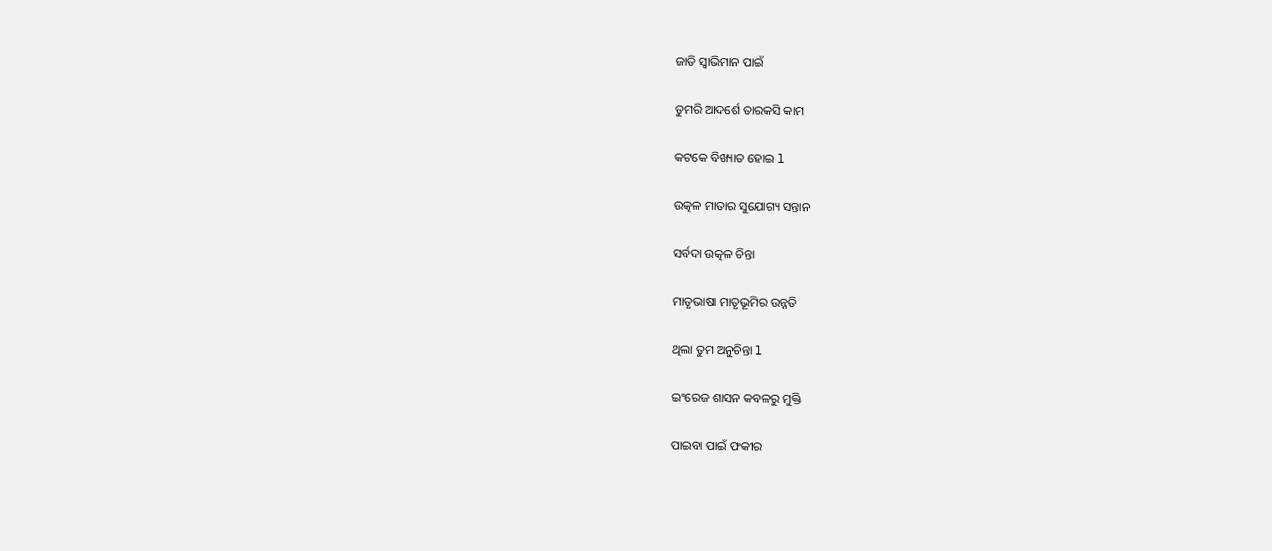ଜାତି ସ୍ୱାଭିମାନ ପାଇଁ

ତୁମରି ଆଦର୍ଶେ ତାରକସି କାମ

କଟକେ ବିଖ୍ୟାତ ହୋଇ l

ଉତ୍କଳ ମାତାର ସୁଯୋଗ୍ୟ ସନ୍ତାନ

ସର୍ବଦା ଉତ୍କଳ ଚିନ୍ତା

ମାତୃଭାଷା ମାତୃଭୂମିର ଉନ୍ନତି

ଥିଲା ତୁମ ଅନୁଚିନ୍ତା l

ଇଂରେଜ ଶାସନ କବଳରୁ ମୁକ୍ତି

ପାଇବା ପାଇଁ ଫକୀର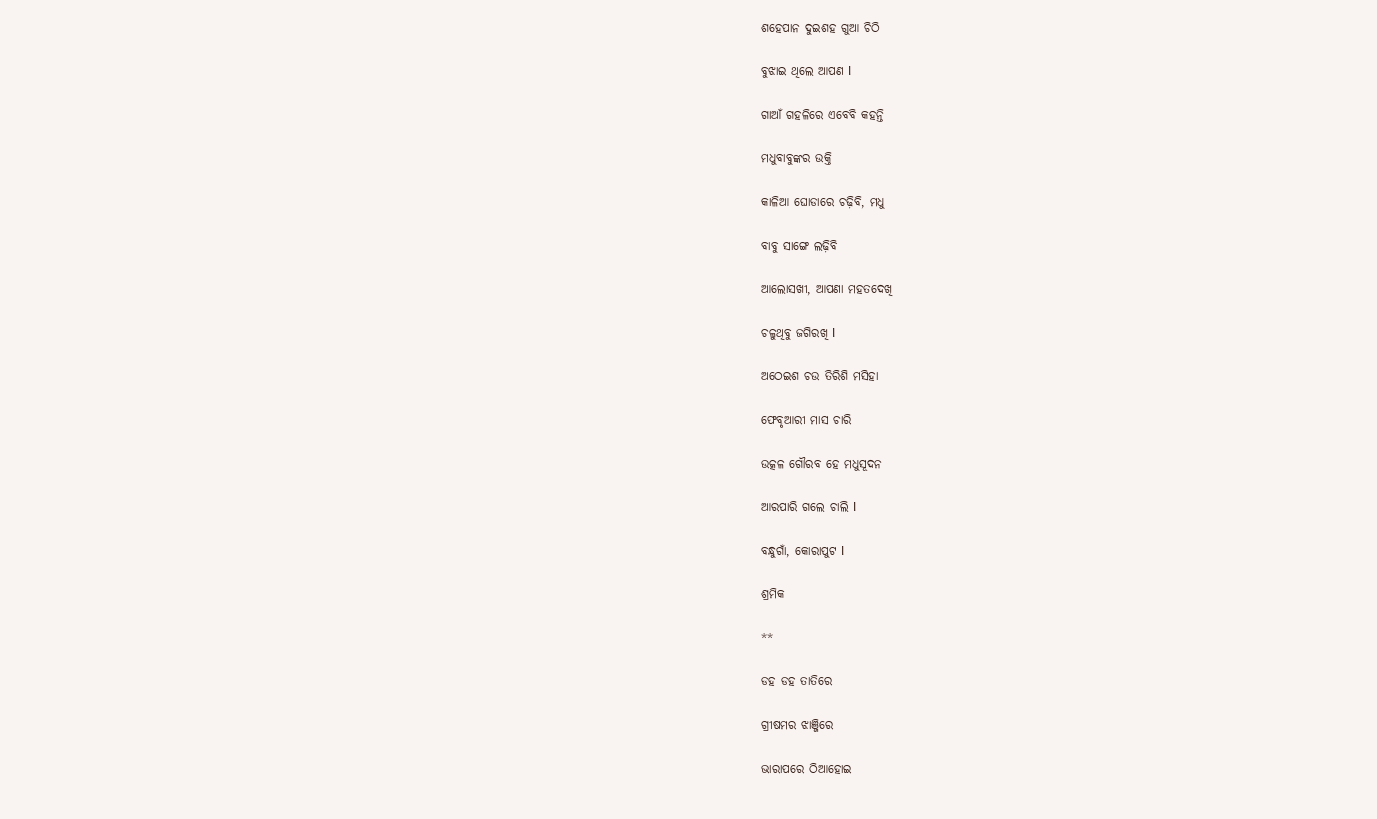ଶହେପାନ ଦୁଇଶହ ଗୁଆ ଚିଠି

ବୁଝାଇ ଥିଲେ ଆପଣ l

ଗାଆଁ ଗହଳିରେ ଏବେବି କହନ୍ତି

ମଧୁବାବୁଙ୍କର ଉକ୍ତି

କାଳିଆ ଘୋଡାରେ ଚଢ଼ିବି, ମଧୁ

ବାବୁ ସାଙ୍ଗେ ଲଢ଼ିବି

ଆଲୋସଖୀ, ଆପଣା ମହତଦେଖି

ଚଳୁଥିବୁ ଜଗିରଖି l

ଅଠେଇଶ ଚଉ ତିରିଶି ମସିହା

ଫେବୃଆରୀ ମାସ ଚାରି

ଉତ୍କଳ ଗୌରବ ହେ ମଧୁସୂଦନ

ଆରପାରି ଗଲେ ଚାଲି l

ବନ୍ଧୁଗାଁ, କୋରାପୁଟ l

ଶ୍ରମିକ

**

ଡହ ଡହ ତାତିରେ

ଗ୍ରୀଷମର ଝାଞ୍ଜିରେ

ଭାରାପରେ ଠିଆହୋଇ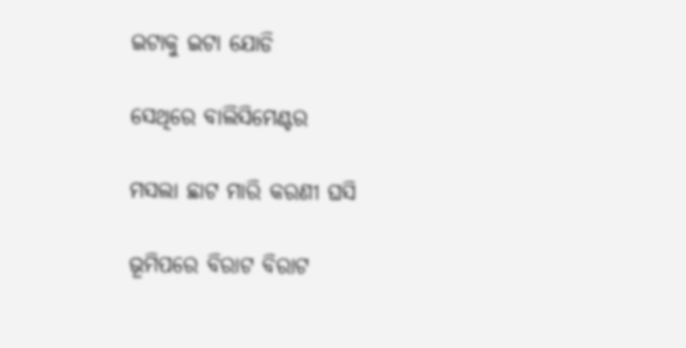ଇଟାକୁ ଇଟା ଯୋଡି

ସେଥିରେ ବାଲିସିମେଣ୍ଟର

ମସଲା ଛାଟ ମାରି କରଣୀ ଘସି

ଭୂମିପରେ ବିରାଟ ବିରାଟ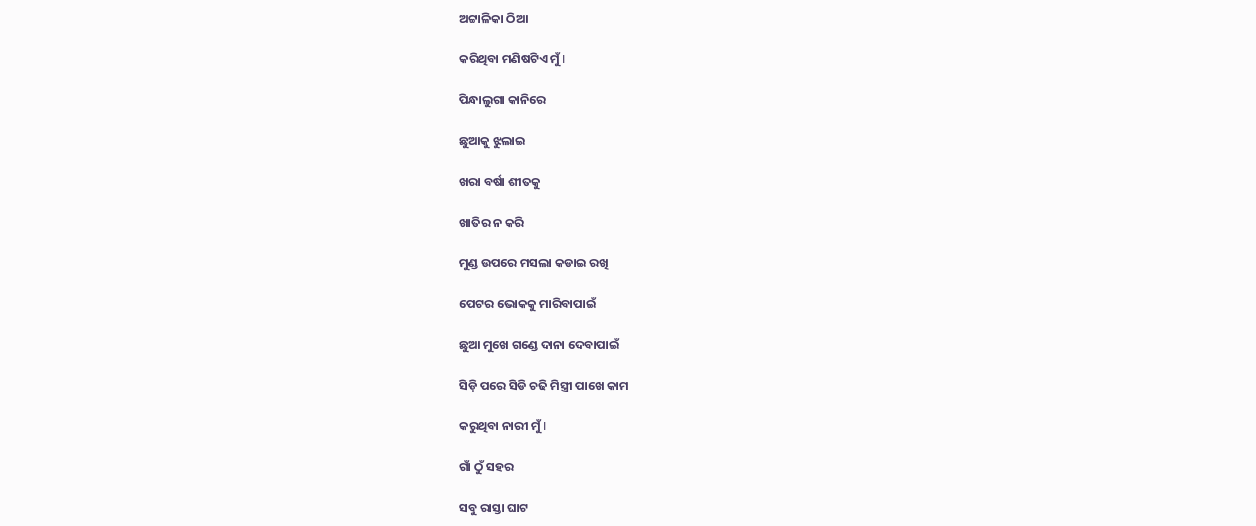ଅଟ୍ଟାଳିକା ଠିଆ

କରିଥିବା ମଣିଷଟିଏ ମୁଁ I

ପିନ୍ଧାଲୁଗା କାନିରେ

ଛୁଆକୁ ଝୁଲାଇ

ଖରା ବର୍ଷା ଶୀତକୁ

ଖାତିର ନ କରି

ମୁଣ୍ଡ ଉପରେ ମସଲା କଡାଇ ରଖି

ପେଟର ଭୋକକୁ ମାରିବାପାଇଁ

ଛୁଆ ମୁଖେ ଗଣ୍ଡେ ଦାନା ଦେବାପାଇଁ

ସିଡ଼ି ପରେ ସିଡି ଚଢି ମିସ୍ତ୍ରୀ ପାଖେ କାମ

କରୁଥିବା ନାରୀ ମୁଁ I

ଗାଁ ଠୁଁ ସହର

ସବୁ ରାସ୍ତା ଘାଟ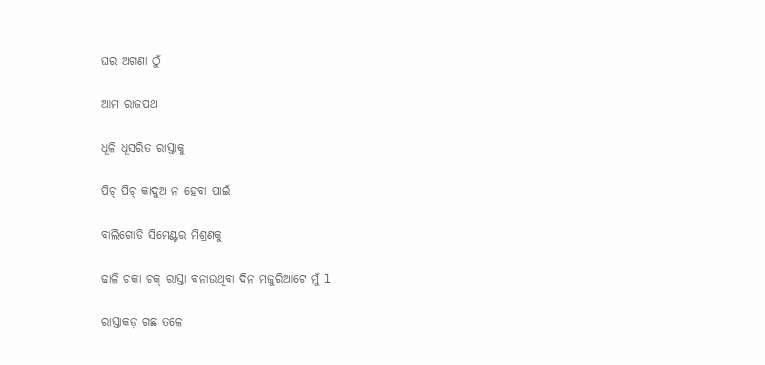ଘର ଅଗଣା ଠୁଁ

ଆମ ରାଜପଥ

ଧୂଳି ଧୂସରିତ ରାସ୍ତାକୁ

ପିଚ୍ ପିଚ୍ କାଦୁଅ ନ ହେବା ପାଇଁ

ବାଲିଗୋଡି ସିମେଣ୍ଟର ମିଶ୍ରଣକୁ

ଢାଳି ଚକା ଚକ୍ ରାସ୍ତା ବନାଉଥିବା ଦିନ ମଜୁରିଆଟେ ମୁଁ l

ରାସ୍ତାକଡ଼ ଗଛ ତଳେ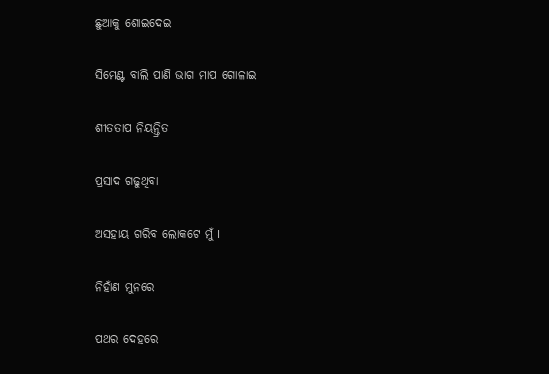ଛୁଆକୁ ଶୋଇଦେଇ

ସିମେଣ୍ଟ ବାଲି ପାଣି ଭାଗ ମାପ ଗୋଳାଇ

ଶୀତତାପ ନିୟନ୍ତ୍ରିତ

ପ୍ରସାଦ ଗଢୁଥିବା

ଅସହାୟ ଗରିବ ଲୋକଟେ ମୁଁ I

ନିହାଁଣ ମୁନରେ

ପଥର ଦେହରେ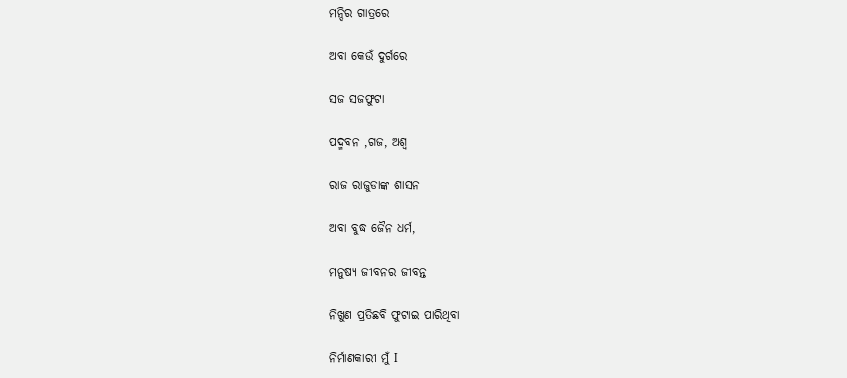ମନ୍ଦିର ଗାତ୍ରରେ

ଅବା କେଉଁ ଦୁର୍ଗରେ

ସଜ ସଜଫୁଟା

ପଦ୍ମବନ ,ଗଜ, ଅଶ୍ଵ

ରାଜ ରାଜୁଡାଙ୍କ ଶାସନ

ଅବା ବୁଦ୍ଧ ଜୈନ ଧର୍ମ,

ମନୁଷ୍ୟ ଜୀବନର ଜୀବନ୍ତ

ନିଖୁଣ ପ୍ରତିଛବି ଫୁଟାଇ ପାରିଥିବା

ନିର୍ମାଣକାରୀ ମୁଁ I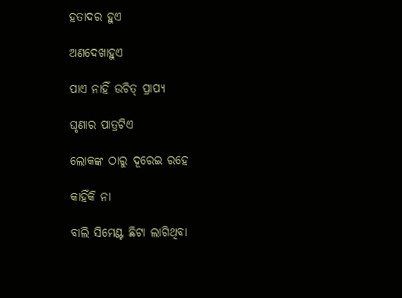ହତାଦର ହୁଏ

ଅଣଦେଖାହୁଏ

ପାଏ ନାହିଁ ଉଚିତ୍ ପ୍ରାପ୍ୟ

ଘୃଣାର ପାତ୍ରଟିଏ

ଲୋକଙ୍କ ଠାରୁ ଦୂରେଇ ରହେ

କାହିଁକି ନା

ବାଲି ସିମେଣ୍ଟ ଛିଟା ଲାଗିଥିବା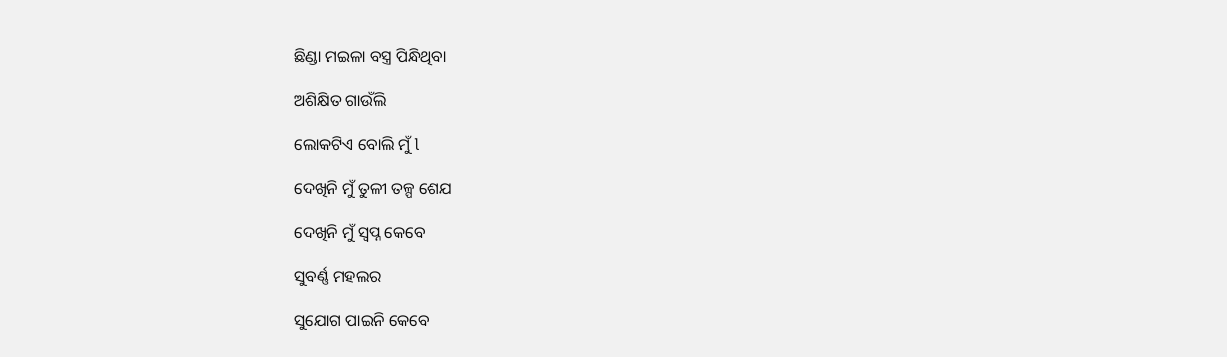ଛିଣ୍ଡା ମଇଳା ବସ୍ତ୍ର ପିନ୍ଧିଥିବା

ଅଶିକ୍ଷିତ ଗାଉଁଲି

ଲୋକଟିଏ ବୋଲି ମୁଁ l

ଦେଖିନି ମୁଁ ତୁଳୀ ତଳ୍ପ ଶେଯ

ଦେଖିନି ମୁଁ ସ୍ୱପ୍ନ କେବେ

ସୁବର୍ଣ୍ଣ ମହଲର

ସୁଯୋଗ ପାଇନି କେବେ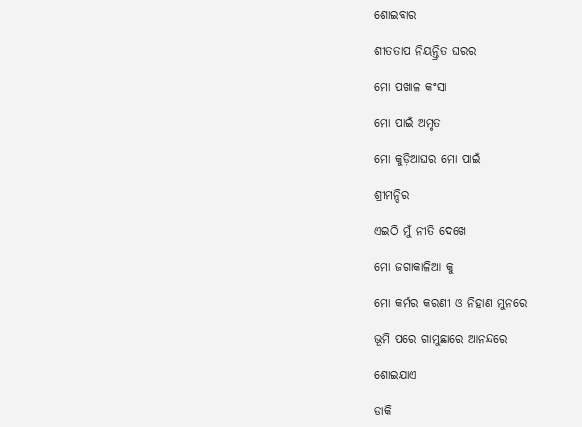ଶୋଇବାର

ଶୀତତାପ ନିୟନ୍ତ୍ରିତ ଘରର

ମୋ ପଖାଳ କଂସା

ମୋ ପାଇଁ ଅମୃତ

ମୋ କୁଡ଼ିଆଘର ମୋ ପାଇଁ

ଶ୍ରୀମନ୍ଦିର

ଏଇଠି ମୁଁ ନୀତି ଦେଖେ

ମୋ ଜଗାକାଳିଆ କୁ

ମୋ କର୍ମର କରଣୀ ଓ ନିହାଣ ମୁନରେ

ଭୂମି ପରେ ଗାମୁଛାରେ ଆନନ୍ଦରେ

ଶୋଇଯାଏ

ଡାକି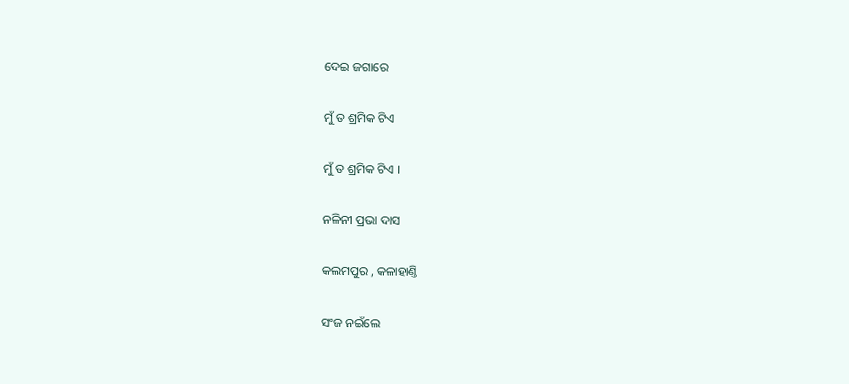ଦେଇ ଜଗାରେ

ମୁଁ ତ ଶ୍ରମିକ ଟିଏ

ମୁଁ ତ ଶ୍ରମିକ ଟିଏ ।

ନଳିନୀ ପ୍ରଭା ଦାସ

କଲମପୁର , କଳାହାଣ୍ତି

ସଂଜ ନଇଁଲେ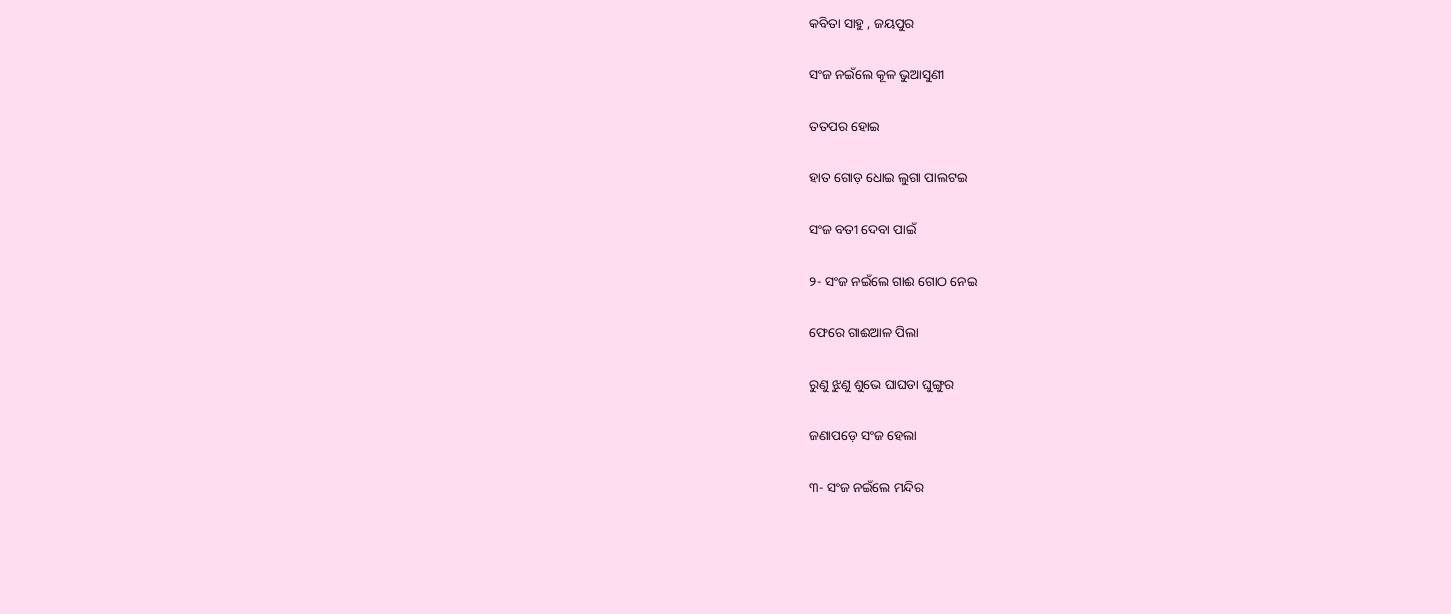କବିତା ସାହୁ , ଜୟପୁର

ସଂଜ ନଇଁଲେ କୂଳ ଭୁଆସୁଣୀ

ତତପର ହୋଇ

ହାତ ଗୋଡ଼ ଧୋଇ ଲୁଗା ପାଲଟଇ

ସଂଜ ବତୀ ଦେବା ପାଇଁ

୨- ସଂଜ ନଇଁଲେ ଗାଈ ଗୋଠ ନେଇ

ଫେରେ ଗାଈଆଳ ପିଲା

ରୁଣୁ ଝୁଣୁ ଶୁଭେ ଘାଘଡା ଘୁଙ୍ଗୁର

ଜଣାପଡ଼େ ସଂଜ ହେଲା

୩- ସଂଜ ନଇଁଲେ ମନ୍ଦିର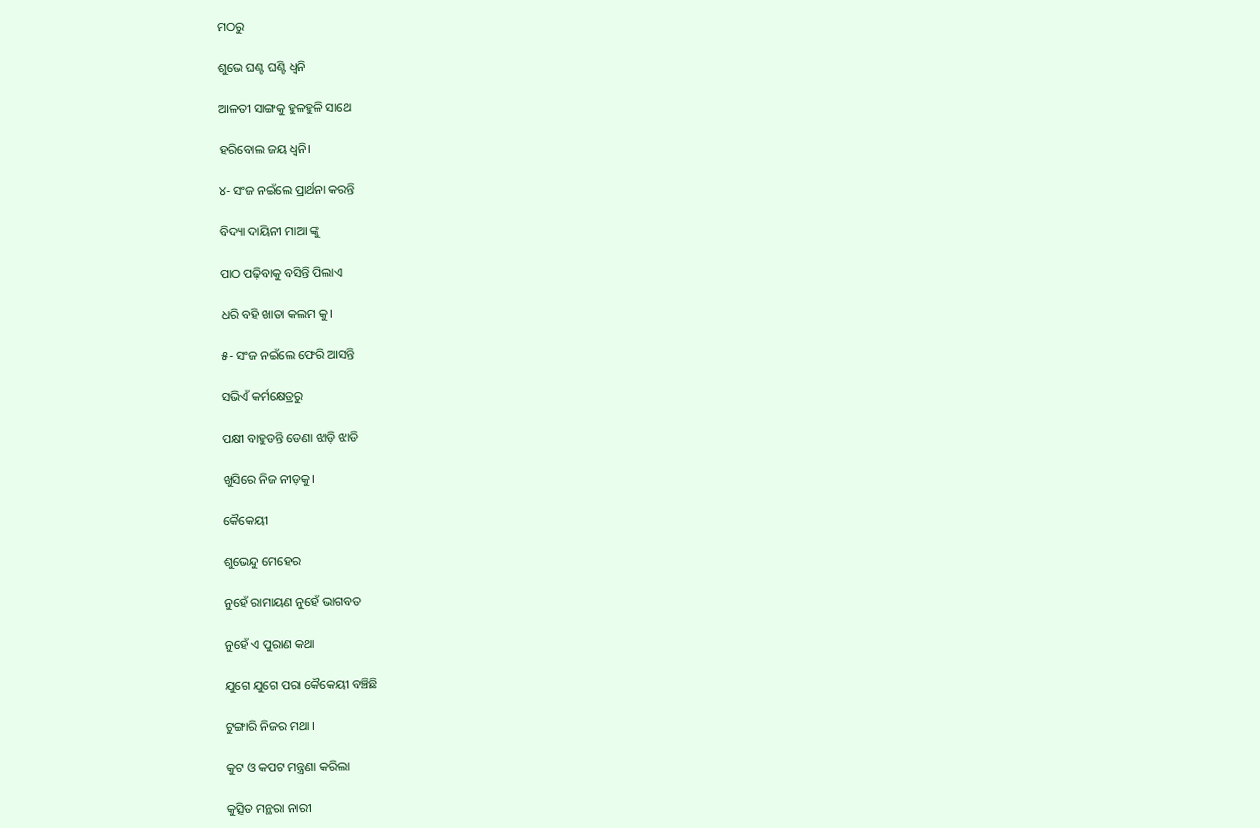ମଠରୁ

ଶୁଭେ ଘଣ୍ଟ ଘଣ୍ଟି ଧ୍ବନି

ଆଳତୀ ସାଙ୍ଗକୁ ହୁଳହୁଳି ସାଥେ

ହରିବୋଲ ଜୟ ଧ୍ୱନି।

୪- ସଂଜ ନଇଁଲେ ପ୍ରାର୍ଥନା କରନ୍ତି

ବିଦ୍ୟା ଦାୟିନୀ ମାଆ ଙ୍କୁ

ପାଠ ପଢ଼ିବାକୁ ବସିନ୍ତି ପିଲାଏ

ଧରି ବହି ଖାତା କଲମ କୁ।

୫- ସଂଜ ନଇଁଲେ ଫେରି ଆସନ୍ତି

ସଭିଏଁ କର୍ମକ୍ଷେତ୍ରରୁ

ପକ୍ଷୀ ବାହୁଡନ୍ତି ଡେଣା ଝାଡ଼ି ଝାଡି

ଖୁସିରେ ନିଜ ନୀଡ଼କୁ।

କୈକେୟୀ

ଶୁଭେନ୍ଦୁ ମେହେର

ନୁହେଁ ରାମାୟଣ ନୁହେଁ ଭାଗବତ

ନୁହେଁ ଏ ପୁରାଣ କଥା

ଯୁଗେ ଯୁଗେ ପରା କୈକେୟୀ ବଞ୍ଚିଛି

ଟୁଙ୍ଗାରି ନିଜର ମଥା ।

କୁଟ ଓ କପଟ ମନ୍ତ୍ରଣା କରିଲା

କୁତ୍ସିତ ମନ୍ଥରା ନାରୀ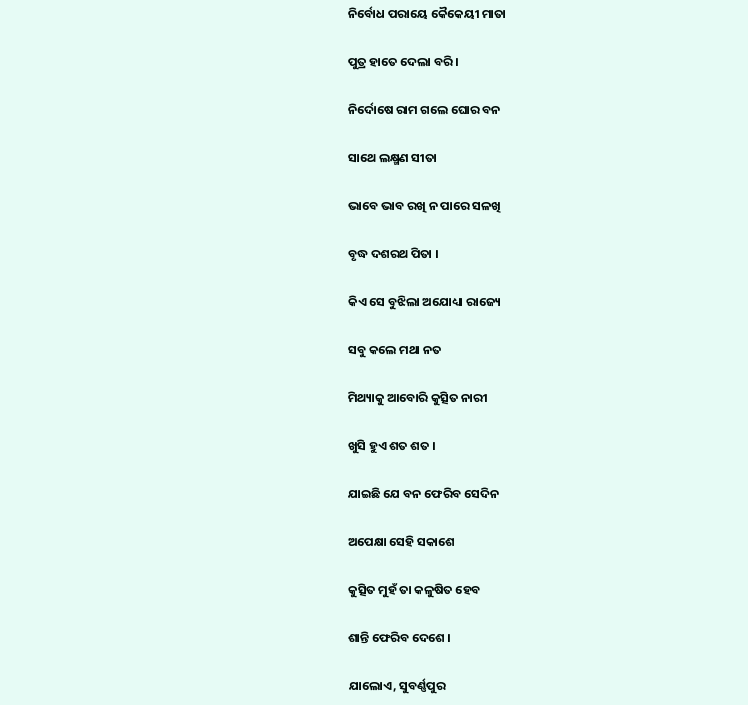ନିର୍ବୋଧ ପରାୟେ କୈକେୟୀ ମାତା

ପୁତ୍ର ହାତେ ଦେଲା ବରି ।

ନିର୍ଦୋଷେ ରାମ ଗଲେ ଘୋର ବନ

ସାଥେ ଲକ୍ଷ୍ମଣ ସୀତା

ଭାବେ ଭାବ ରଖି ନ ପାରେ ସଳଖି

ବୃଦ୍ଧ ଦଶରଥ ପିତା ।

କିଏ ସେ ବୁଝିଲା ଅଯୋଧ୍ୟା ରାଜ୍ୟେ

ସବୁ କଲେ ମଥା ନତ

ମିଥ୍ୟାକୁ ଆବୋରି କୁତ୍ସିତ ନାରୀ

ଖୁସି ହୁଏ ଶତ ଶତ ।

ଯାଇଛି ଯେ ବନ ଫେରିବ ସେଦିନ

ଅପେକ୍ଷା ସେହି ସକାଶେ

କୁତ୍ସିତ ମୁହଁ ତା କଳୁଷିତ ହେବ

ଶାନ୍ତି ଫେରିବ ଦେଶେ ।

ଯାଲୋଏ, ସୁବର୍ଣ୍ଣପୁର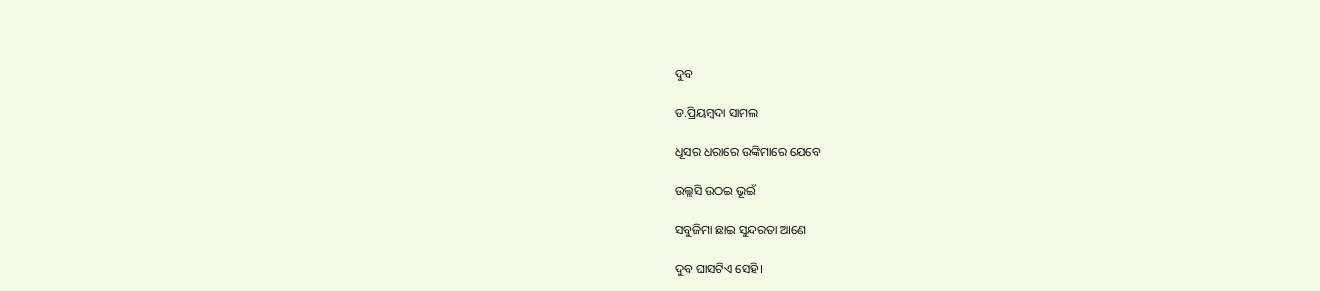ଦୁବ

ଡ.ପ୍ରିୟମ୍ବଦା ସାମଲ

ଧୂସର ଧରାରେ ଉଙ୍କିମାରେ ଯେବେ

ଉଲ୍ଲସି ଉଠଇ ଭୂଇଁ

ସବୁଜିମା ଛାଇ ସୁନ୍ଦରତା ଆଣେ

ଦୁବ ଘାସଟିଏ ସେହି।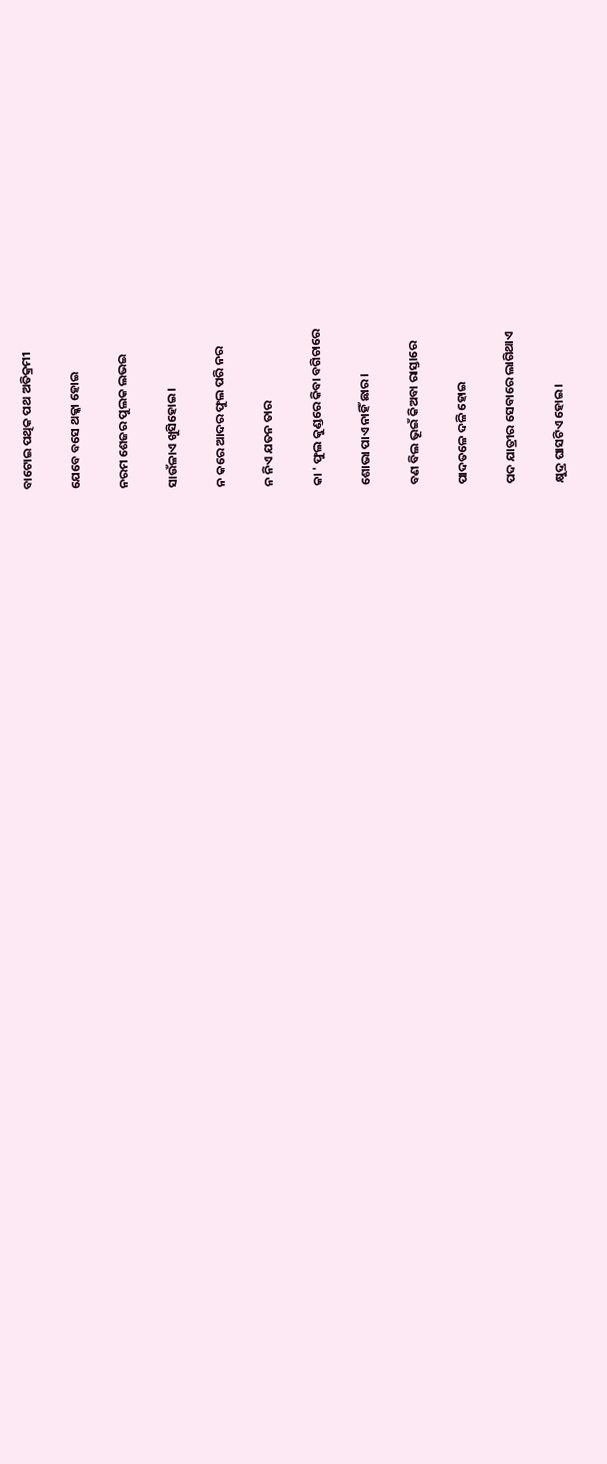ବାଟୋଇ ପଥିକ ପଥ ଅତିକ୍ରମୀ

ଯେବେ ବସେ ଥକ୍କା ହୋଇ

ନରମ ଶେଜର ପୁଲକ ଲଭଇ

ସାଉଁଳାଏ ଖୁସିହୋଇ।

ନ କରେ ଆଦର ଫୁଲ ପରି ନର

ନ ନିଏ ଯତନ ତାର

କା ' ଫୁଲ କୁଣ୍ଡରେ କିବା ବଗିଚାରେ

ଶୋଭା ପାଏ ନାହିଁ ଛାର।

ବଣ ବିଲ ଭୂଇଁ କିଅବା ରାସ୍ତାରେ

ପାଦତଳେ ଦଳି ହୋଇ

ପଦ ଯାତ୍ରୀର ସେବାରେ ଲାଗିଥାଏ

କ୍ଷୁଦ୍ର ଘାସଟିଏ ହୋଇ।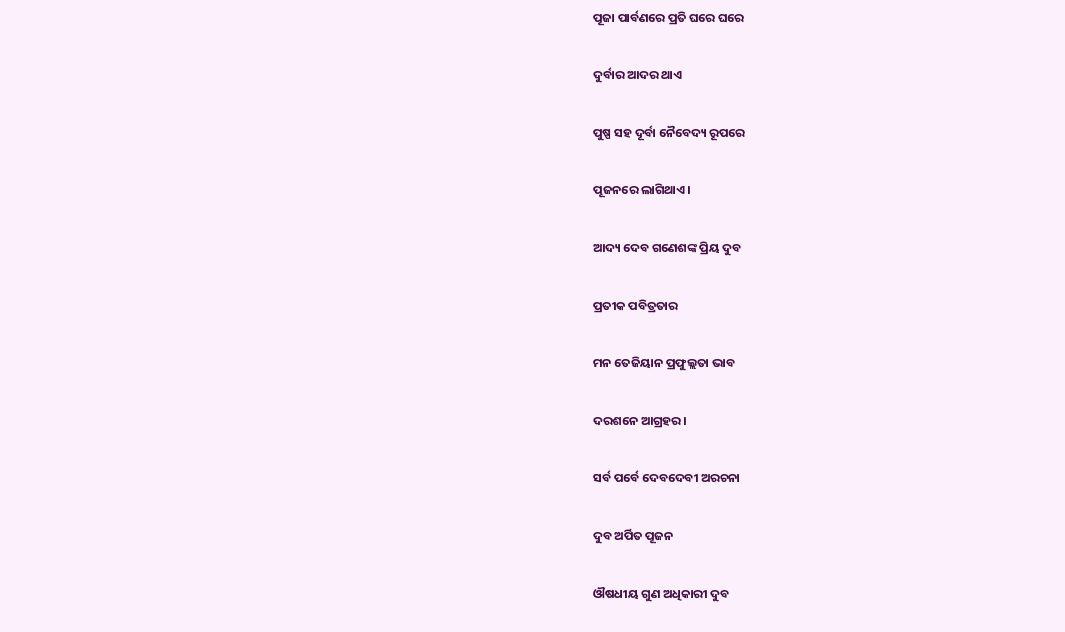ପୂଜା ପାର୍ବଣରେ ପ୍ରତି ଘରେ ଘରେ

ଦୁର୍ବାର ଆଦର ଥାଏ

ପୁଷ୍ପ ସହ ଦୂର୍ବା ନୈବେଦ୍ୟ ରୂପରେ

ପୂଜନରେ ଲାଗିଥାଏ।

ଆଦ୍ୟ ଦେବ ଗଣେଶଙ୍କ ପ୍ରିୟ ଦୁବ

ପ୍ରତୀକ ପବିତ୍ରତାର

ମନ ତେଜିୟାନ ପ୍ରଫୁଲ୍ଲତା ଭାବ

ଦରଶନେ ଆଗ୍ରହର।

ସର୍ବ ପର୍ବେ ଦେବଦେବୀ ଅରଚନା

ଦୁବ ଅର୍ପିତ ପୂଜନ

ଔଷଧୀୟ ଗୁଣ ଅଧିକାରୀ ଦୁବ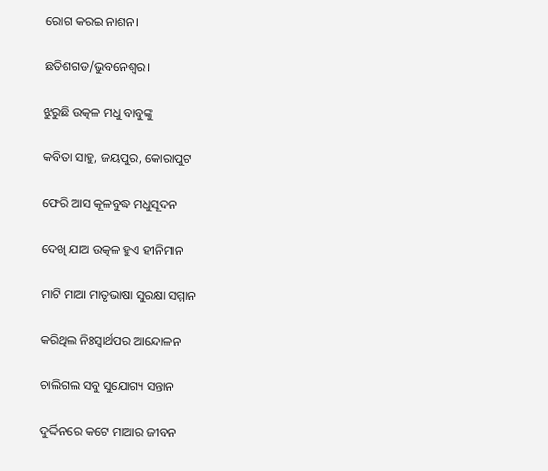ରୋଗ କରଇ ନାଶନ।

ଛତିଶଗଡ/ଭୁବନେଶ୍ୱର।

ଝୁରୁଛି ଉତ୍କଳ ମଧୁ ବାବୁଙ୍କୁ

କବିତା ସାହୁ, ଜୟପୁର, କୋରାପୁଟ

ଫେରି ଆସ କୂଳବୁଦ୍ଧ ମଧୁସୂଦନ

ଦେଖି ଯାଅ ଉତ୍କଳ ହୁଏ ହୀନିମାନ

ମାଟି ମାଆ ମାତୃଭାଷା ସୁରକ୍ଷା ସମ୍ମାନ

କରିଥିଲ ନିଃସ୍ଵାର୍ଥପର ଆନ୍ଦୋଳନ

ଚାଲିଗଲ ସବୁ ସୁଯୋଗ୍ୟ ସନ୍ତାନ

ଦୁର୍ଦ୍ଦିନରେ କଟେ ମାଆର ଜୀବନ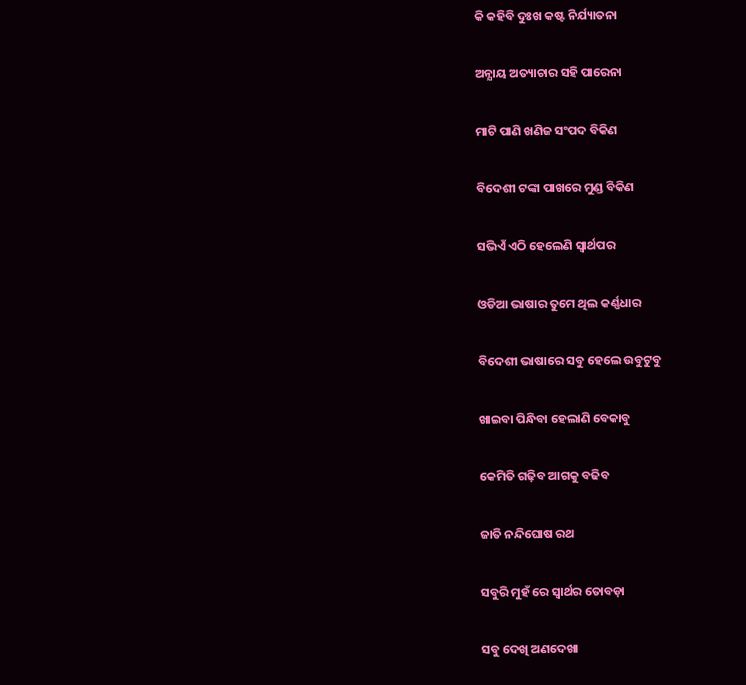କି କହିବି ଦୁଃଖ କଷ୍ଟ ନିର୍ଯ୍ୟାତନା

ଅନ୍ଯାୟ ଅତ୍ୟାଚାର ସହି ପାରେନା

ମାଟି ପାଣି ଖଣିଜ ସଂପଦ ବିକିଣ

ବିଦେଶୀ ଟଙ୍କା ପାଖରେ ମୁଣ୍ଡ ବିକିଣ

ସଭିଏଁ ଏଠି ହେଲେଣି ସ୍ୱାର୍ଥପର

ଓଡିଆ ଭାଷାର ତୁମେ ଥିଲ କର୍ଣ୍ଣଧାର

ବିଦେଶୀ ଭାଷାରେ ସବୁ ହେଲେ ଉବୁଟୁବୁ

ଖାଇବା ପିନ୍ଧିବା ହେଲାଣି ବେକାବୁ

କେମିତି ଗଢ଼ିବ ଆଗକୁ ବଢିବ

ଜାତି ନନ୍ଦିଘୋଷ ରଥ

ସବୁରି ମୁହଁ ରେ ସ୍ବାର୍ଥର ତୋବଡ଼ା

ସବୁ ଦେଖି ଅଣଦେଖା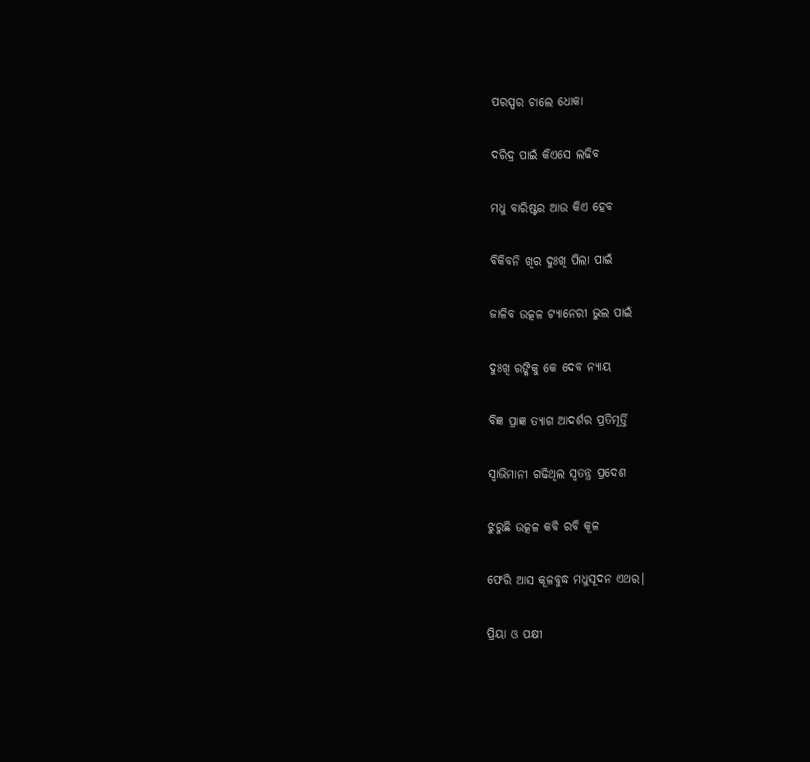ପରସ୍ପର ଚାଲେ ଧୋକା

ଦରିଦ୍ର ପାଇଁ କିଏସେ ଲଢିବ

ମଧୁ ବାରିଷ୍ଟର ଆଉ କିଏ ହେବ

ବିକିବନି ଖିର ଦୁଃଖି ପିଲା ପାଇଁ

ଜାଳିବ ଉତ୍କଳ ଟ୍ୟାନେରୀ ଭୁଲ ପାଇଁ

ଦୁଃଖି ରଙ୍କିକୁ କେ ଦେବ ନ୍ୟାୟ

ବିଜ୍ଞ ପ୍ରାଜ୍ଞ ତ୍ୟାଗ ଆଦର୍ଶର ପ୍ରତିମୂର୍ତ୍ତି

ସ୍ବାଭିମାନୀ ଗଢିଥିଲ ସ୍ବତନ୍ତ୍ର ପ୍ରଦେଶ

ଝୁରୁଛି ଉତ୍କଳ କବି ରବି କୂଳ

ଫେରି ଆସ କୂଳବୁଦ୍ଧ ମଧୁସୂଦନ ଏଥର।

ପ୍ରିୟା ଓ ପକ୍ଷୀ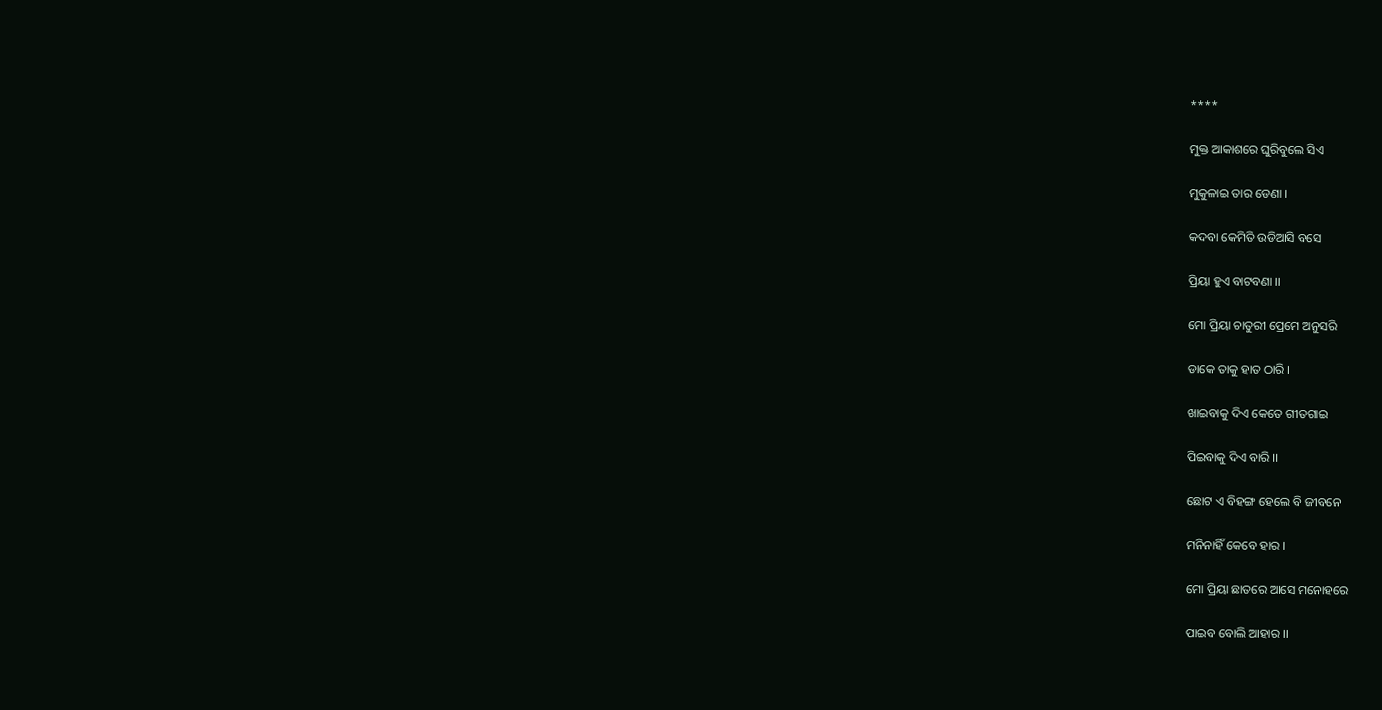****

ମୁକ୍ତ ଆକାଶରେ ଘୁରିବୁଲେ ସିଏ

ମୁକୁଳାଇ ତାର ଡେଣା ।

କଦବା କେମିତି ଉଡିଆସି ବସେ

ପ୍ରିୟା ହୁଏ ବାଟବଣା ।।

ମୋ ପ୍ରିୟା ଚାତୁରୀ ପ୍ରେମେ ଅନୁସରି

ଡାକେ ତାକୁ ହାତ ଠାରି ।

ଖାଇବାକୁ ଦିଏ କେତେ ଗୀତଗାଇ

ପିଇବାକୁ ଦିଏ ବାରି ।।

ଛୋଟ ଏ ବିହଙ୍ଗ ହେଲେ ବି ଜୀବନେ

ମନିନାହିଁ କେବେ ହାର ।

ମୋ ପ୍ରିୟା ଛାତରେ ଆସେ ମନୋହରେ

ପାଇବ ବୋଲି ଆହାର ।।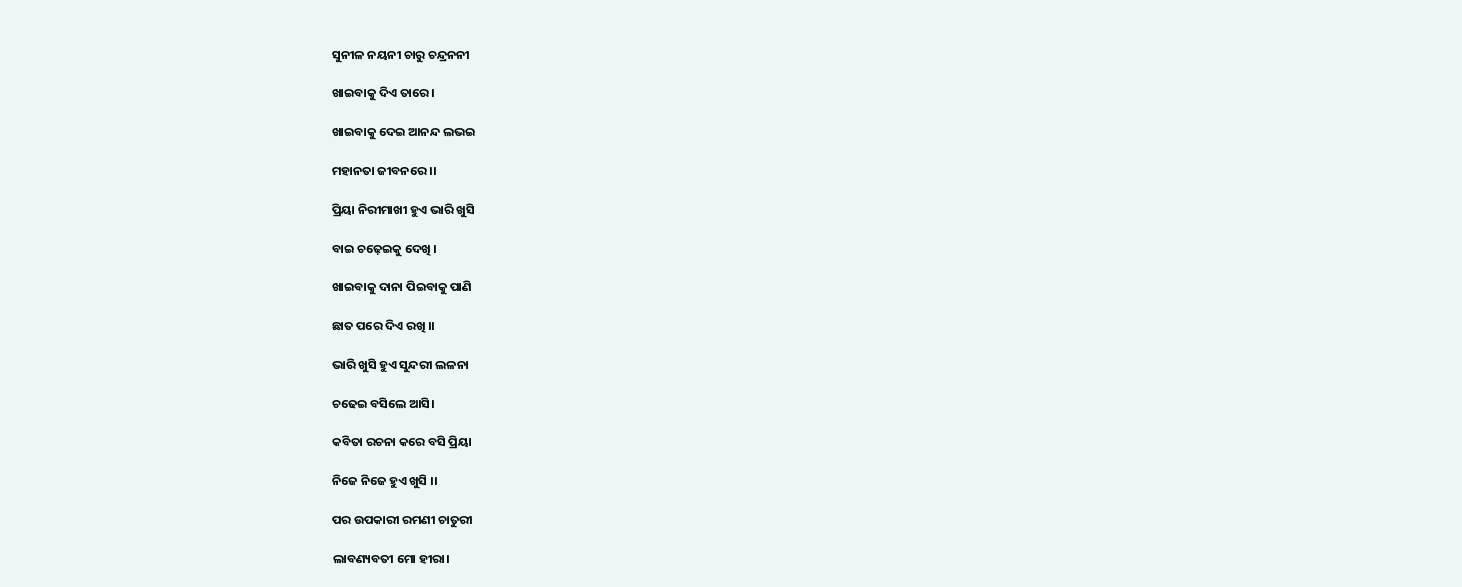ସୁନୀଳ ନୟନୀ ଚାରୁ ଚନ୍ଦ୍ରନନୀ

ଖାଇବାକୁ ଦିଏ ତାରେ ।

ଖାଇବାକୁ ଦେଇ ଆନନ୍ଦ ଲଭଇ

ମହାନତା ଜୀବନରେ ।।

ପ୍ରିୟା ନିରୀମାଖୀ ହୁଏ ଭାରି ଖୁସି

ବାଇ ଚଢ଼େଇକୁ ଦେଖି ।

ଖାଇବାକୁ ଦାନା ପିଇବାକୁ ପାଣି

ଛାତ ପରେ ଦିଏ ରଖି ।।

ଭାରି ଖୁସି ହୁଏ ସୁନ୍ଦରୀ ଲଳନା

ଚଢେଇ ବସିଲେ ଆସି।

କବିତା ରଚନା କରେ ବସି ପ୍ରିୟା

ନିଜେ ନିଜେ ହୁଏ ଖୁସି ।।

ପର ଉପକାରୀ ରମଣୀ ଚାତୁରୀ

ଲାବଣ୍ୟବତୀ ମୋ ହୀରା।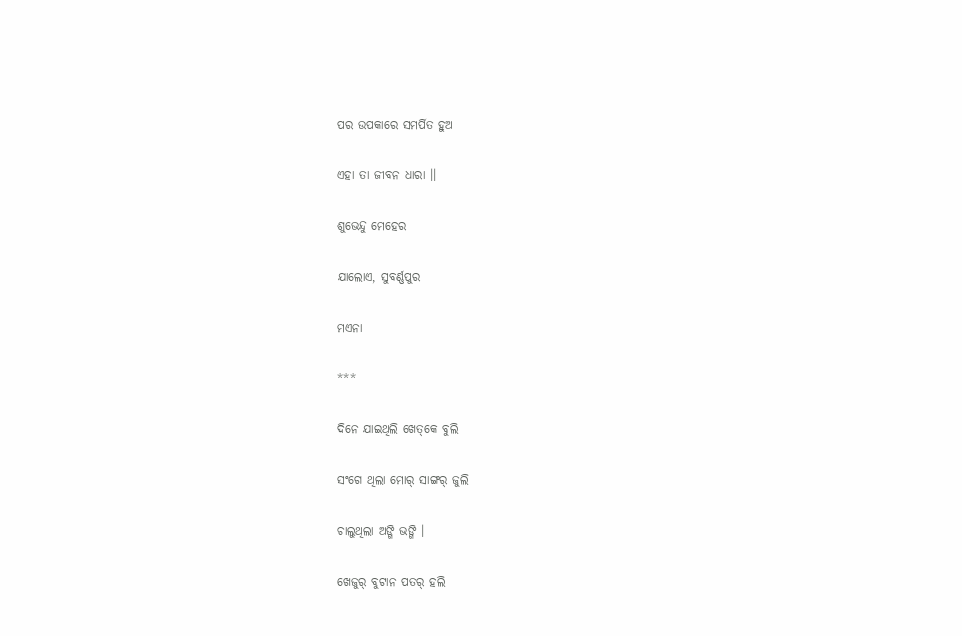ପର ଉପକାରେ ସମର୍ପିତ ହୁଅ

ଏହା ତା ଜୀବନ ଧାରା ।।

ଶୁଭେନ୍ଦୁ ମେହେର

ଯାଲୋଏ, ସୁବର୍ଣ୍ଣପୁର

ମଏନା

***

ଦିନେ ଯାଇଥିଲି ଖେତ୍‌କେ ବୁଲି

ସଂଗେ ଥିଲା ମୋର୍‌ ସାଙ୍ଗର୍‌ ଜୁଲି

ଚାଲୁଥିଲା ଅଙ୍ଗି ଭଙ୍ଗି ।

ଖେଜୁର୍‌ ବୁଟାନ ପତର୍‌ ହଲି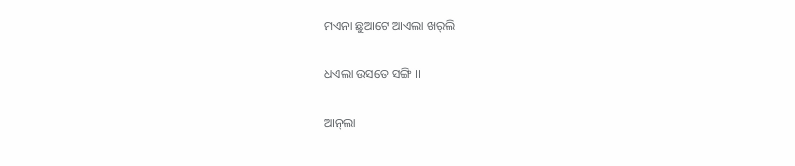ମଏନା ଛୁଆଟେ ଆଏଲା ଖର୍‌ଲି

ଧଏଲା ଉସତେ ସଙ୍ଗି ।।

ଆନ୍‌ଲା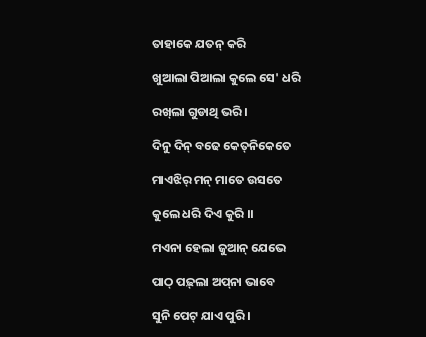ତାହାକେ ଯତନ୍‌ କରି

ଖୁଆଲା ପିଆଲା କୁଲେ ସେ' ଧରି

ରଖ୍‌ଲା ଗୁଡାଥି ଭରି ।

ଦିନୁ ଦିନ୍‌ ବଢେ କେତ୍‌ନିକେତେ

ମାଏଝିର୍‌ ମନ୍‌ ମାତେ ଉସତେ

କୁଲେ ଧରି ଦିଏ କୁରି ।।

ମଏନା ହେଲା ଜୁଆନ୍‌ ଯେଭେ

ପାଠ୍‌ ପଢ଼୍‌ଲା ଅପ୍‌ନା ଭାବେ

ସୁନି ପେଟ୍‌ ଯାଏ ପୁରି ।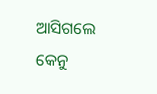ଆସିଗଲେ କେନୁ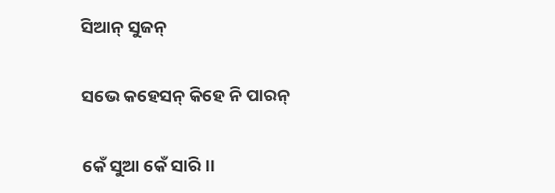ସିଆନ୍‌ ସୁଜନ୍‌

ସଭେ କହେସନ୍‌ କିହେ ନି ପାରନ୍‌

କେଁ ସୁଆ କେଁ ସାରି।।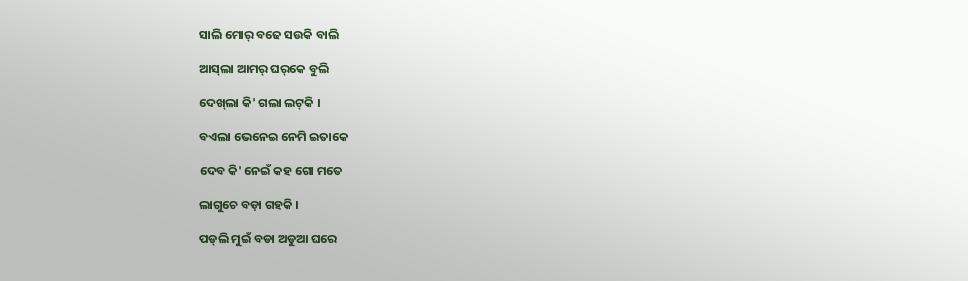ସାଲି ମୋର୍‌ ବଢେ ସଉକି ବାଲି

ଆସ୍‌ଲା ଆମର୍‌ ଘର୍‌କେ ବୁଲି

ଦେଖ୍‌ଲା କି' ଗଲା ଲଟ୍‌କି ।

ବଏଲା ଭେନେଇ ନେମି ଇତାକେ

ଦେବ କି' ନେଇଁ କହ ଗୋ ମତେ

ଲାଗୁଚେ ବଡ଼ା ଗହକି ।

ପଡ୍‌ଲି ମୁଇଁ ବଡା ଅଡୁଆ ଘରେ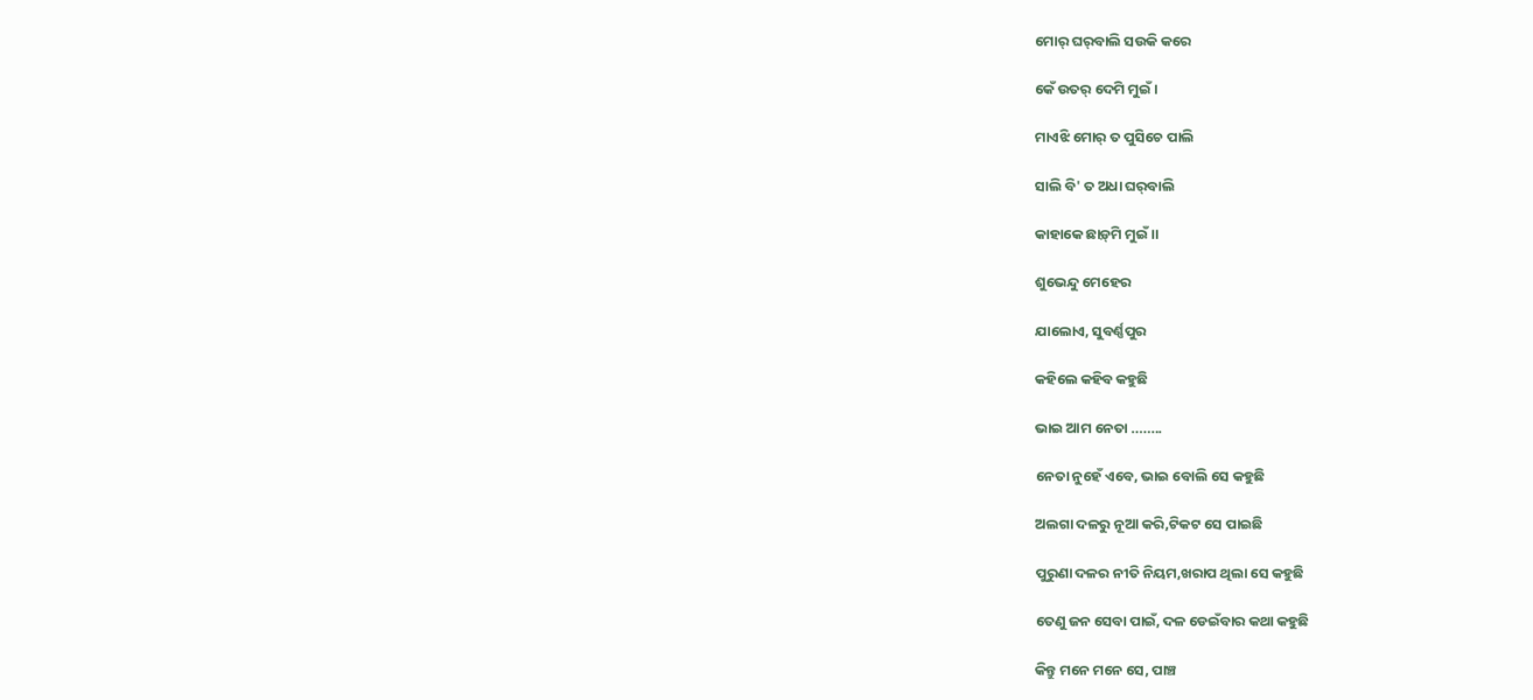ମୋର୍‌ ଘର୍‌ବାଲି ସଉକି କରେ

କେଁ ଉତର୍‌ ଦେମି ମୁଇଁ ।

ମାଏଝି ମୋର୍‌ ତ ପୁସିଚେ ପାଲି

ସାଲି ବି' ତ ଅଧା ଘର୍‌ବାଲି

କାହାକେ ଛାଡ଼୍‌ମି ମୁଇଁ ।।

ଶୁଭେନ୍ଦୁ ମେହେର

ଯାଲୋଏ, ସୁବର୍ଣ୍ଣପୁର

କହିଲେ କହିବ କହୁଛି

ଭାଇ ଆମ ନେତା ........

ନେତା ନୁହେଁ ଏବେ, ଭାଇ ବୋଲି ସେ କହୁଛି

ଅଲଗା ଦଳରୁ ନୂଆ କରି,ଟିକଟ ସେ ପାଇଛି

ପୁରୁଣା ଦଳର ନୀତି ନିୟମ,ଖରାପ ଥିଲା ସେ କହୁଛି

ତେଣୁ ଜନ ସେବା ପାଇଁ, ଦଳ ଡେଇଁବାର କଥା କହୁଛି

କିନ୍ତୁ ମନେ ମନେ ସେ, ପାଞ୍ଚ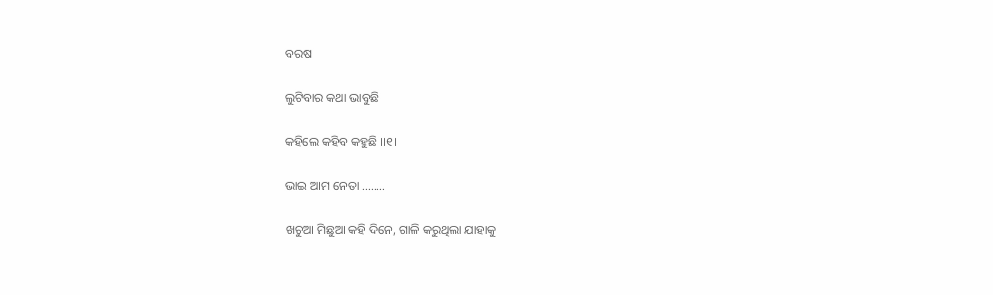ବରଷ

ଲୁଟିବାର କଥା ଭାବୁଛି

କହିଲେ କହିବ କହୁଛି ।।୧।

ଭାଇ ଆମ ନେତା ........

ଖଚୁଆ ମିଛୁଆ କହି ଦିନେ, ଗାଳି କରୁଥିଲା ଯାହାକୁ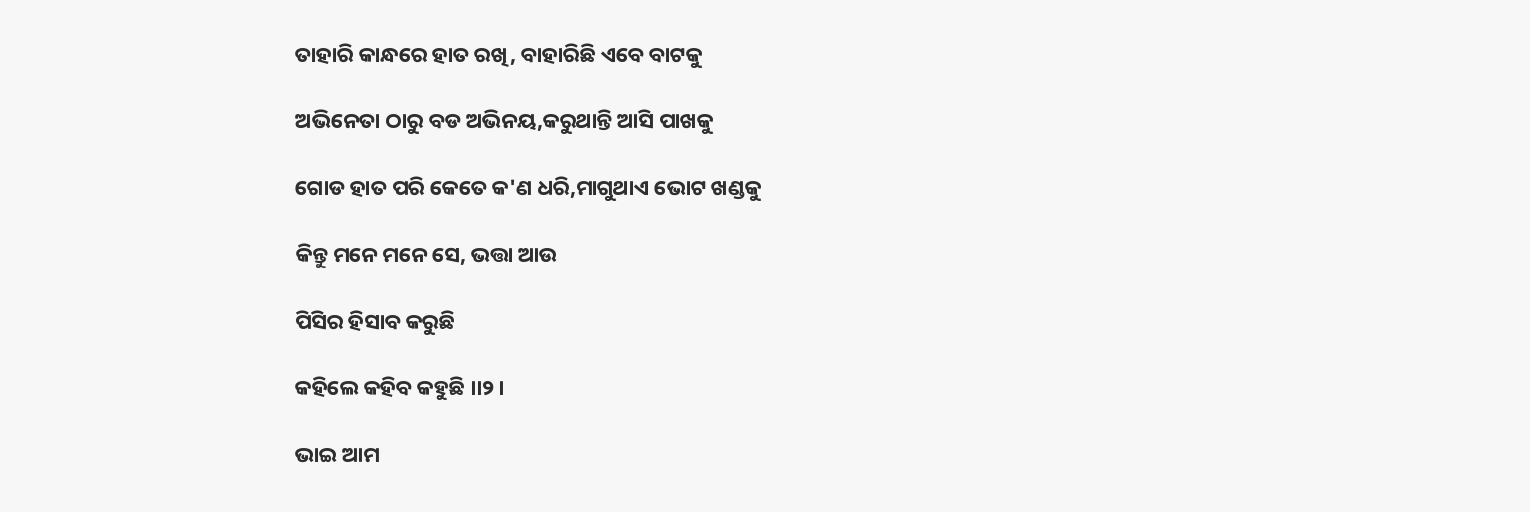ତାହାରି କାନ୍ଧରେ ହାତ ରଖି, ବାହାରିଛି ଏବେ ବାଟକୁ

ଅଭିନେତା ଠାରୁ ବଡ ଅଭିନୟ,କରୁଥାନ୍ତି ଆସି ପାଖକୁ

ଗୋଡ ହାତ ପରି କେତେ କ'ଣ ଧରି,ମାଗୁଥାଏ ଭୋଟ ଖଣ୍ଡକୁ

କିନ୍ତୁ ମନେ ମନେ ସେ, ଭତ୍ତା ଆଉ

ପିସିର ହିସାବ କରୁଛି

କହିଲେ କହିବ କହୁଛି ।।୨।

ଭାଇ ଆମ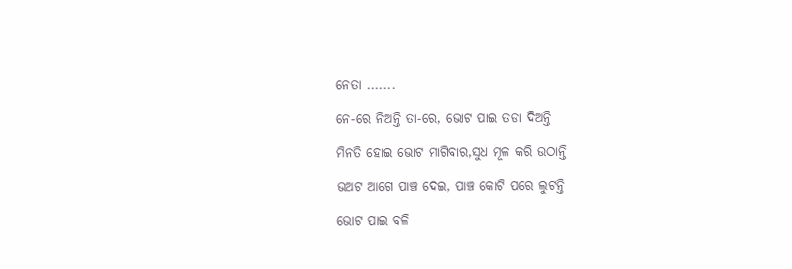ନେତା .......

ନେ-ରେ ନିଅନ୍ତି ତା-ରେ, ଭୋଟ ପାଇ ତଡା ଦିଅନ୍ତି

ମିନତି ହୋଇ ଭୋଟ ମାଗିବାର,ସୁଧ ମୂଳ କରି ଉଠାନ୍ତି

ଭଅଟ ଆଗେ ପାଞ୍ଚ ଦେଇ, ପାଞ୍ଚ କୋଟି ପରେ ଲୁଟନ୍ତି

ଭୋଟ ପାଇ ବଳି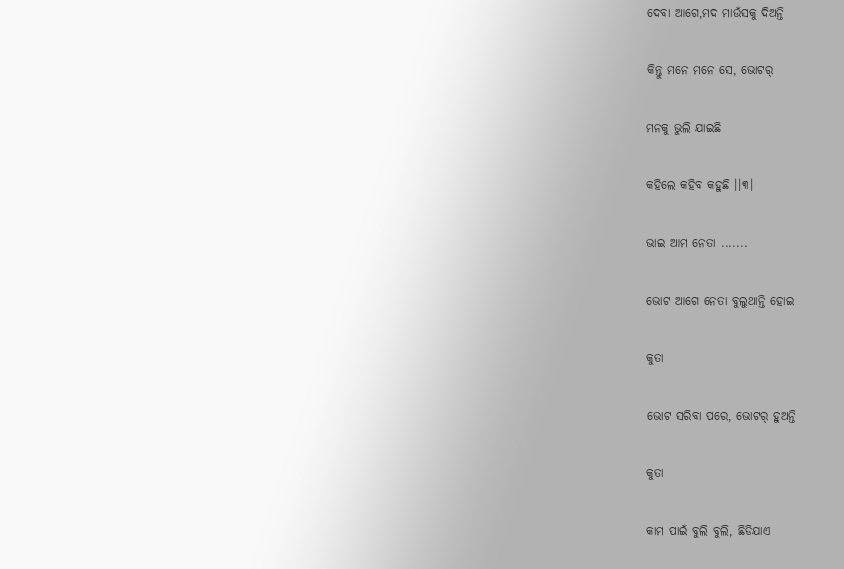ଦେବା ଆଗେ,ମଦ ମାଉଁସକୁ ଦିଅନ୍ତି

କିନ୍ତୁ ମନେ ମନେ ସେ, ଭୋଟର୍

ମନକୁ ଭୁଲି ଯାଇଛି

କହିଲେ କହିବ କହୁଛି ।।୩।

ଭାଇ ଆମ ନେତା .......

ଭୋଟ ଆଗେ ନେତା ବୁଲୁଥାନ୍ତି ହୋଇ

କୁତା

ଭୋଟ ସରିବା ପରେ, ଭୋଟର୍ ହୁଅନ୍ତି

କୁତା

କାମ ପାଇଁ ବୁଲି ବୁଲି, ଛିଡିଯାଏ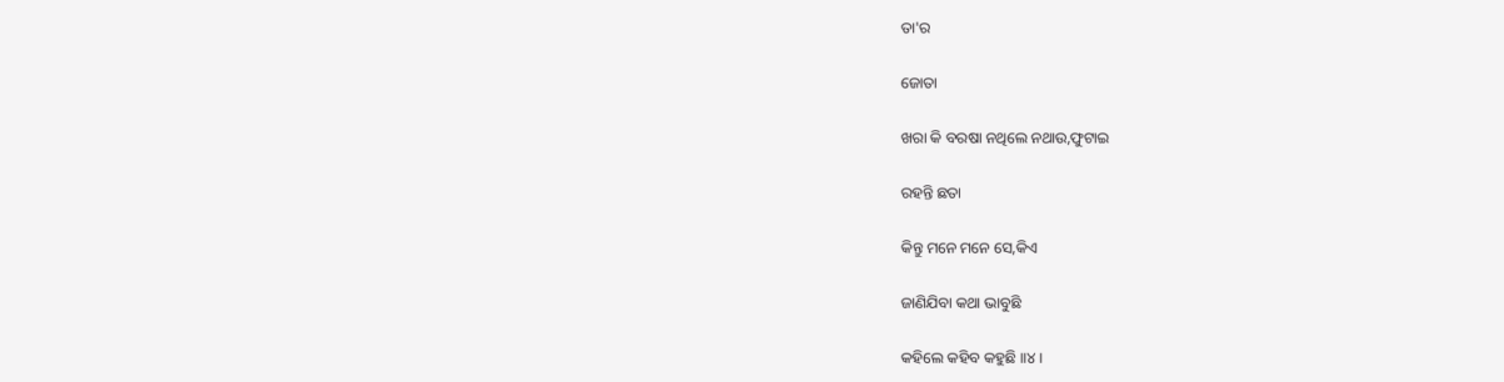ତା'ର

ଜୋତା

ଖରା କି ବରଷା ନଥିଲେ ନଥାଉ,ଫୁଟାଇ

ରହନ୍ତି ଛତା

କିନ୍ତୁ ମନେ ମନେ ସେ,କିଏ

ଜାଣିଯିବା କଥା ଭାବୁଛି

କହିଲେ କହିବ କହୁଛି ।।୪।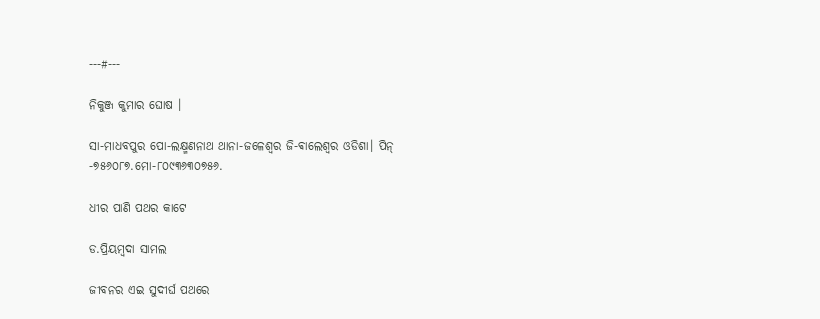---#---

ନିକୁଞ୍ଜ କୁମାର ଘୋଷ ।

ସା-ମାଧବପୁର ପୋ-ଲକ୍ଷ୍ମଣନାଥ ଥାନା-ଜଳେଶ୍ୱର ଜି-ଵାଲେଶ୍ୱର ଓଡିଶା। ପିନ୍ -୭୫୬୦୮୭.ମୋ-୮୦୯୩୬୩୦୭୫୬.

ଧୀର ପାଣି ପଥର କାଟେ

ଡ.ପ୍ରିୟମ୍ବଦା ସାମଲ

ଜୀବନର ଏଇ ସୁଦୀର୍ଘ ପଥରେ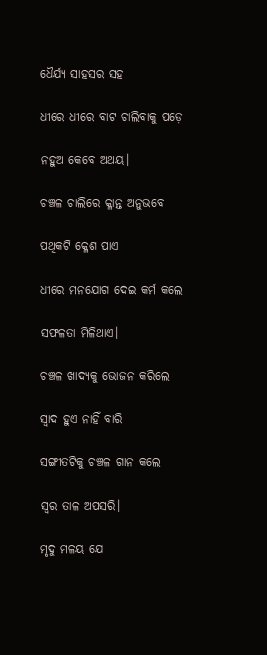ଧୈର୍ଯ୍ୟ ସାହସର ସହ

ଧୀରେ ଧୀରେ ବାଟ ଚାଲିବାକୁ ପଡ଼େ

ନହୁଅ କେବେ ଅଥୟ।

ଚଞ୍ଚଳ ଚାଲିରେ କ୍ଳାନ୍ତ ଅନୁଭବେ

ପଥିକଟି କ୍ଳେଶ ପାଏ

ଧୀରେ ମନଯୋଗ ଦେଇ କର୍ମ କଲେ

ସଫଳତା ମିଳିଥାଏ।

ଚଞ୍ଚଳ ଖାଦ୍ୟକୁ ଭୋଜନ କରିଲେ

ସ୍ଵାଦ ହୁଏ ନାହିଁ ବାରି

ସଙ୍ଗୀତଟିକୁ ଚଞ୍ଚଳ ଗାନ କଲେ

ସ୍ୱର ତାଳ ଅପସରି।

ମୃଦୁ ମଳୟ ଯେ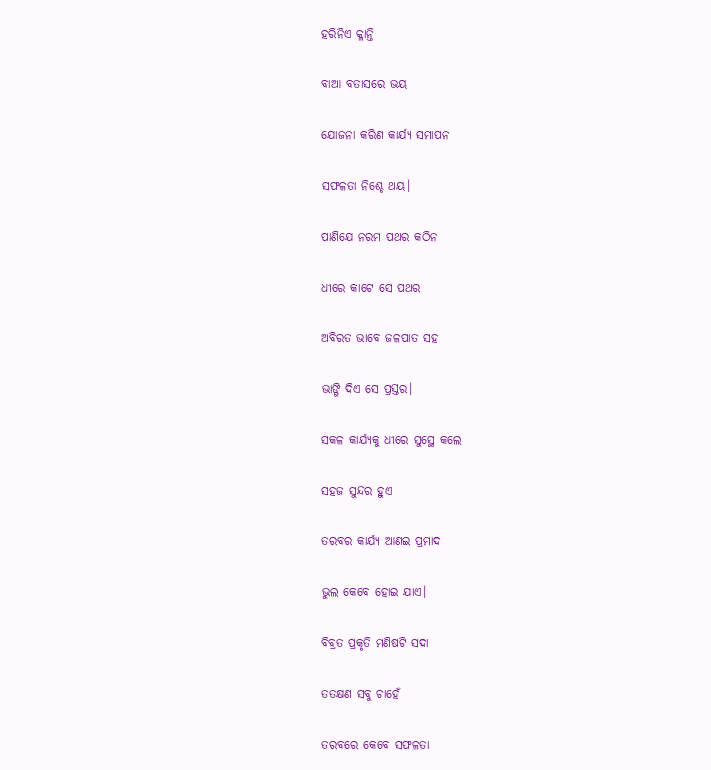ହରିନିଏ କ୍ଳାନ୍ତି

ବାଆ ବତାସରେ ଭୟ

ଯୋଜନା କରିଣ କାର୍ଯ୍ୟ ସମାପନ

ସଫଳତା ନିଶ୍ଚେ ଥୟ।

ପାଣିଯେ ନରମ ପଥର କଠିନ

ଧୀରେ କାଟେ ସେ ପଥର

ଅବିରତ ଭାବେ ଜଳପାତ ସହ

ଭାଙ୍ଗି ଦିଏ ସେ ପ୍ରସ୍ତର।

ସକଳ କାର୍ଯ୍ୟକୁ ଧୀରେ ସୁସ୍ଥେ କଲେ

ସହଜ ସୁନ୍ଦର ହୁଏ

ତରବର କାର୍ଯ୍ୟ ଆଣଇ ପ୍ରମାଦ

ଭୁଲ କେବେ ହୋଇ ଯାଏ।

ବିବ୍ରତ ପ୍ରକୃତି ମଣିଷଟି ସଦା

ତତକ୍ଷଣ ସବୁ ଚାହେଁ

ତରବରେ କେବେ ସଫଳତା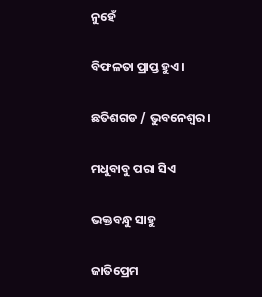ନୁହେଁ

ବିଫଳତା ପ୍ରାପ୍ତ ହୁଏ।

ଛତିଶଗଡ / ଭୁବନେଶ୍ୱର।

ମଧୁବାବୁ ପରା ସିଏ

ଭକ୍ତବନ୍ଧୁ ସାହୁ

ଜାତିପ୍ରେମ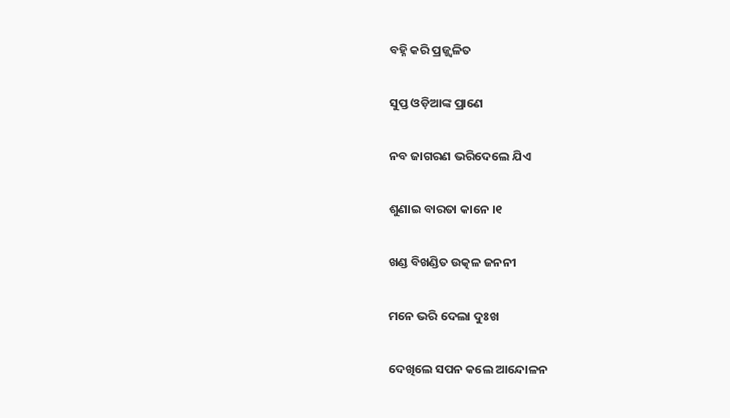ବହ୍ନି କରି ପ୍ରଜ୍ଜ୍ବଳିତ

ସୁପ୍ତ ଓଡ଼ିଆଙ୍କ ପ୍ରାଣେ

ନବ ଜାଗରଣ ଭରିଦେଲେ ଯିଏ

ଶୁଣାଇ ବାରତା କାନେ ।୧

ଖଣ୍ଡ ବିଖଣ୍ଡିତ ଉତ୍କଳ ଜନନୀ

ମନେ ଭରି ଦେଲା ଦୁଃଖ

ଦେଖିଲେ ସପନ କଲେ ଆନ୍ଦୋଳନ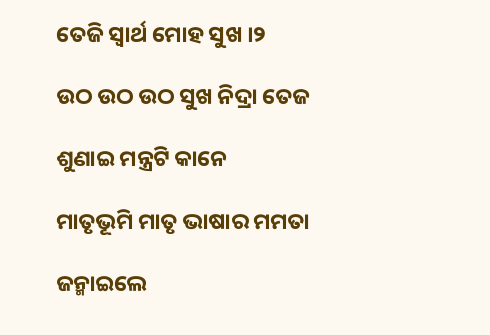ତେଜି ସ୍ୱାର୍ଥ ମୋହ ସୁଖ ।୨

ଉଠ ଉଠ ଉଠ ସୁଖ ନିଦ୍ରା ତେଜ

ଶୁଣାଇ ମନ୍ତ୍ରଟି କାନେ

ମାତୃଭୂମି ମାତୃ ଭାଷାର ମମତା

ଜନ୍ମାଇଲେ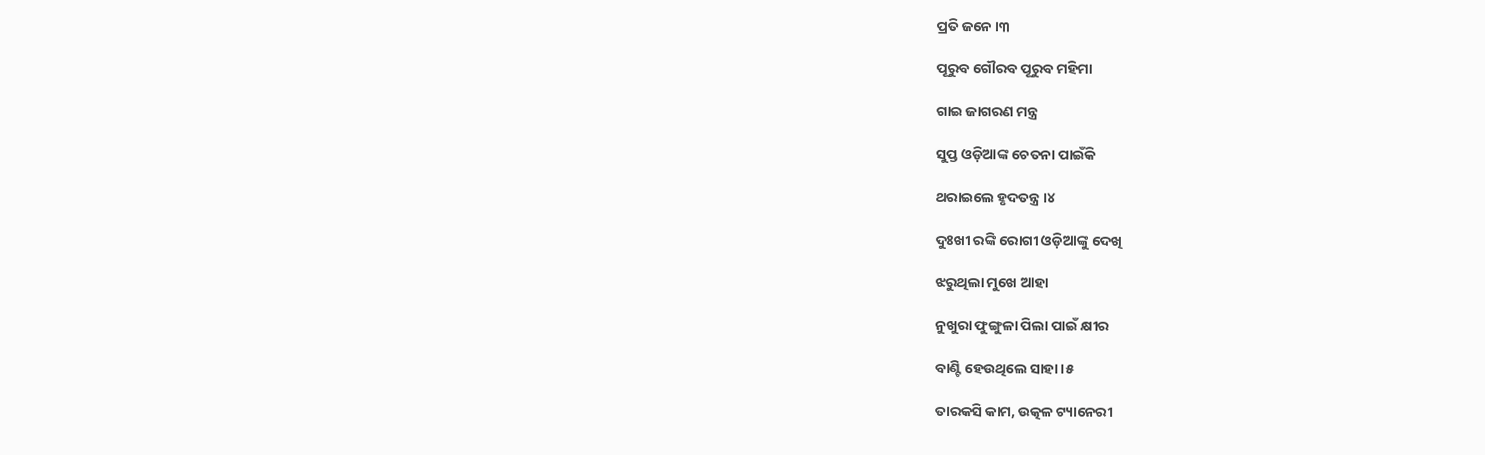ପ୍ରତି ଜନେ ।୩

ପୂରୁବ ଗୌରବ ପୂରୁବ ମହିମା

ଗାଇ ଜାଗରଣ ମନ୍ତ୍ର

ସୁପ୍ତ ଓଡ଼ିଆଙ୍କ ଚେତନା ପାଇଁକି

ଥରାଇଲେ ହୃଦତନ୍ତ୍ର ।୪

ଦୁଃଖୀ ରଙ୍କି ରୋଗୀ ଓଡ଼ିଆଙ୍କୁ ଦେଖି

ଝରୁଥିଲା ମୁଖେ ଆହା

ନୁଖୁରା ଫୁଙ୍ଗୁଳା ପିଲା ପାଇଁ କ୍ଷୀର

ବାଣ୍ଟି ହେଉଥିଲେ ସାହା ।୫

ତାରକସି କାମ, ଉତ୍କଳ ଟ୍ୟାନେରୀ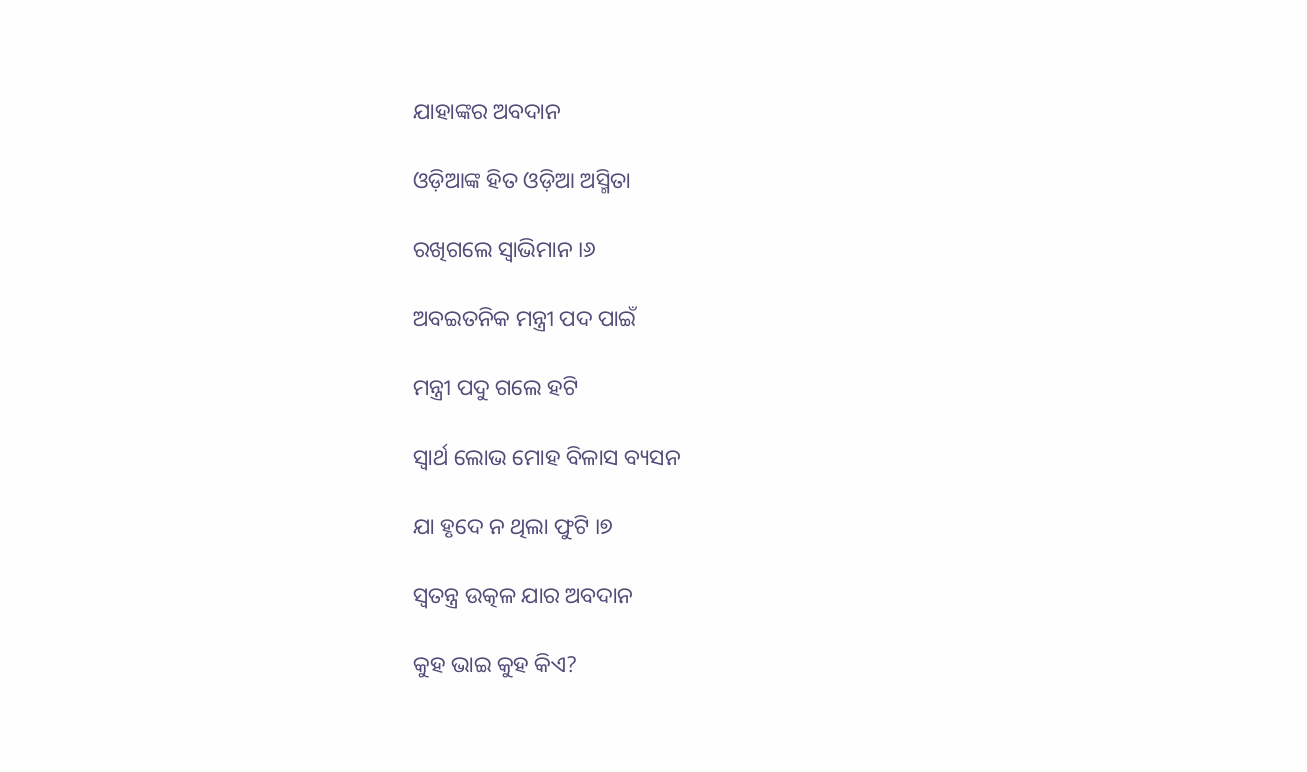ଯାହାଙ୍କର ଅବଦାନ

ଓଡ଼ିଆଙ୍କ ହିତ ଓଡ଼ିଆ ଅସ୍ମିତା

ରଖିଗଲେ ସ୍ୱାଭିମାନ ।୬

ଅବଇତନିକ ମନ୍ତ୍ରୀ ପଦ ପାଇଁ

ମନ୍ତ୍ରୀ ପଦୁ ଗଲେ ହଟି

ସ୍ୱାର୍ଥ ଲୋଭ ମୋହ ବିଳାସ ବ୍ୟସନ

ଯା ହୃଦେ ନ ଥିଲା ଫୁଟି ।୭

ସ୍ୱତନ୍ତ୍ର ଉତ୍କଳ ଯାର ଅବଦାନ

କୁହ ଭାଇ କୁହ କିଏ?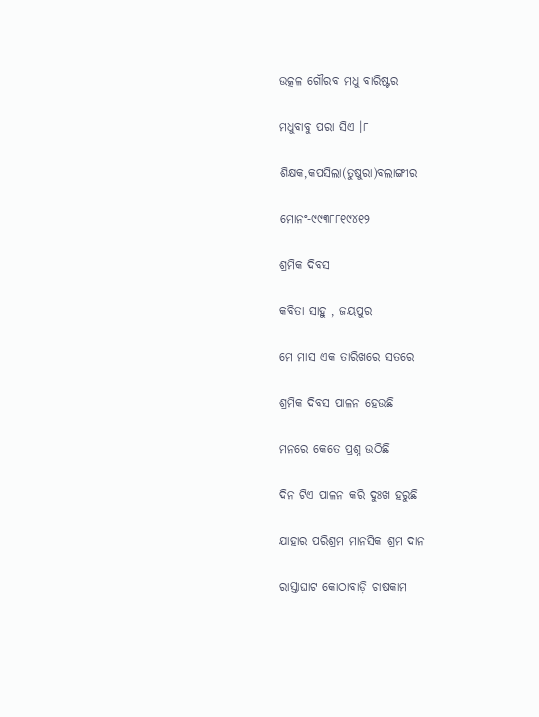ଉତ୍କଳ ଗୌରବ ମଧୁ ବାରିଷ୍ଟର

ମଧୁବାବୁ ପରା ସିଏ ।୮

ଶିକ୍ଷକ,କପସିଲା(ତୁଷୁରା)ବଲାଙ୍ଗୀର

ମୋନଂ-୯୯୩୮୮୧୯୪୧୨

ଶ୍ରମିକ ଦିବସ

କବିତା ସାହୁ , ଜୟପୁର

ମେ ମାସ ଏକ ତାରିଖରେ ସତରେ

ଶ୍ରମିକ ଦିବସ ପାଳନ ହେଉଛି

ମନରେ କେତେ ପ୍ରଶ୍ନ ଉଠିଛି

ଦିନ ଟିଏ ପାଳନ କରି ଦୁଃଖ ହରୁଛି

ଯାହାର ପରିଶ୍ରମ ମାନସିକ ଶ୍ରମ ଦାନ

ରାସ୍ତାଘାଟ କୋଠାବାଡ଼ି ଚାଷକାମ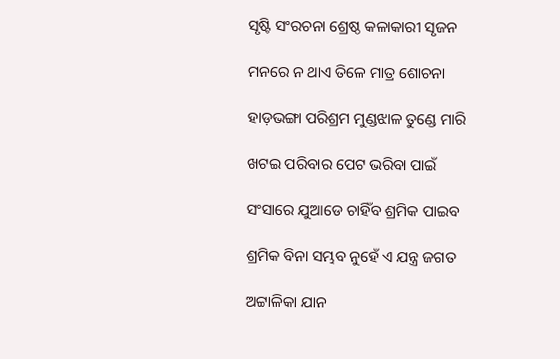ସୃଷ୍ଟି ସଂରଚନା ଶ୍ରେଷ୍ଠ କଳାକାରୀ ସୃଜନ

ମନରେ ନ ଥାଏ ତିଳେ ମାତ୍ର ଶୋଚନା

ହାଡ଼ଭଙ୍ଗା ପରିଶ୍ରମ ମୁଣ୍ଡଝାଳ ତୁଣ୍ଡେ ମାରି

ଖଟଇ ପରିବାର ପେଟ ଭରିବା ପାଇଁ

ସଂସାରେ ଯୁଆଡେ ଚାହିଁବ ଶ୍ରମିକ ପାଇବ

ଶ୍ରମିକ ବିନା ସମ୍ଭବ ନୁହେଁ ଏ ଯନ୍ତ୍ର ଜଗତ

ଅଟ୍ଟାଳିକା ଯାନ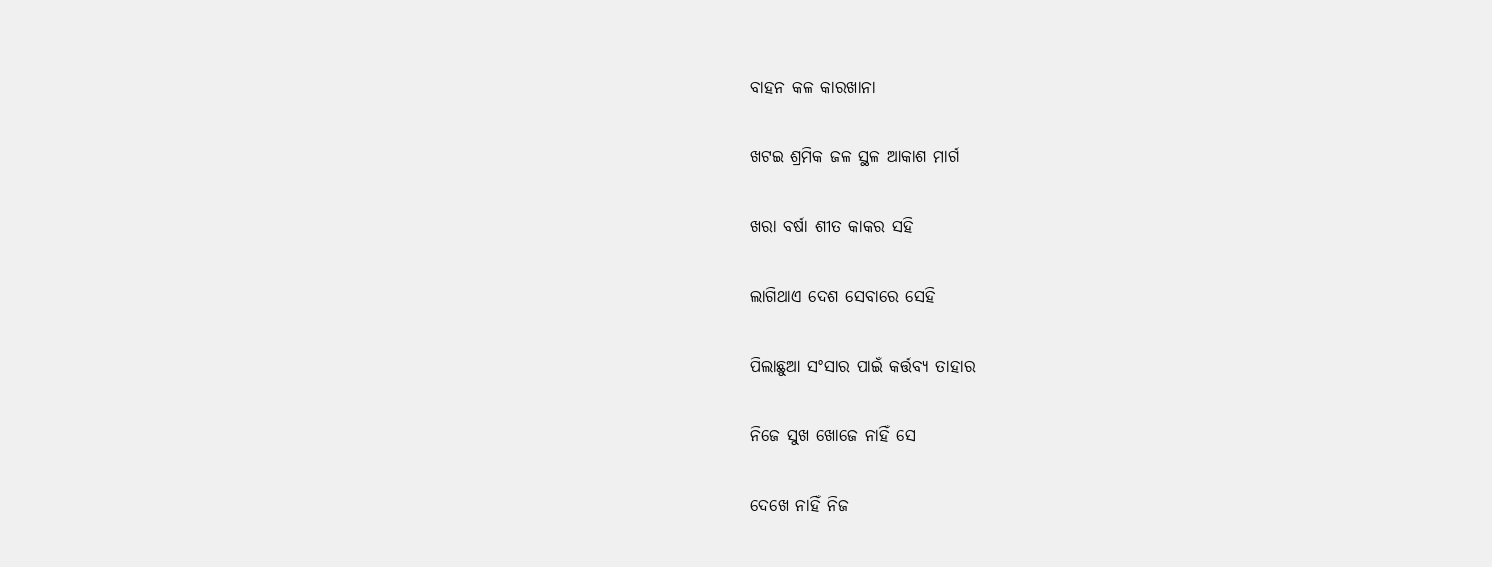ବାହନ କଳ କାରଖାନା

ଖଟଇ ଶ୍ରମିକ ଜଳ ସ୍ଥଳ ଆକାଶ ମାର୍ଗ

ଖରା ବର୍ଷା ଶୀତ କାକର ସହି

ଲାଗିଥାଏ ଦେଶ ସେବାରେ ସେହି

ପିଲାଛୁଆ ସଂସାର ପାଇଁ କର୍ତ୍ତବ୍ୟ ତାହାର

ନିଜେ ସୁଖ ଖୋଜେ ନାହିଁ ସେ

ଦେଖେ ନାହିଁ ନିଜ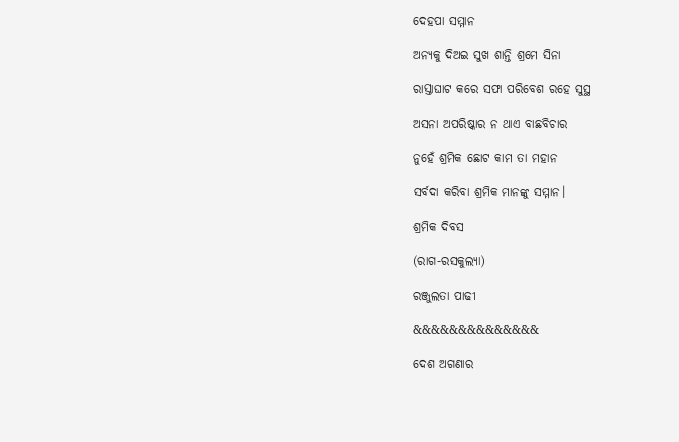ଦେହପା ସମ୍ମାନ

ଅନ୍ୟକୁ ଦିଅଇ ସୁଖ ଶାନ୍ତି ଶ୍ରମେ ସିନା

ରାସ୍ତାଘାଟ କରେ ସଫା ପରିବେଶ ରହେ ସୁସ୍ଥ

ଅସନା ଅପରିଷ୍କାର ନ ଥାଏ ବାଛବିଚାର

ନୁହେଁ ଶ୍ରମିକ ଛୋଟ କାମ ତା ମହାନ

ସର୍ବଦା କରିବା ଶ୍ରମିକ ମାନଙ୍କୁ ସମ୍ମାନ।

ଶ୍ରମିକ ଦିବସ

(ରାଗ-ରସକୁଲ୍ୟା)

ରଞ୍ଜୁଲତା ପାଢୀ

&&&&&&&&&&&&&&

ଦେଶ ଅଗଣାର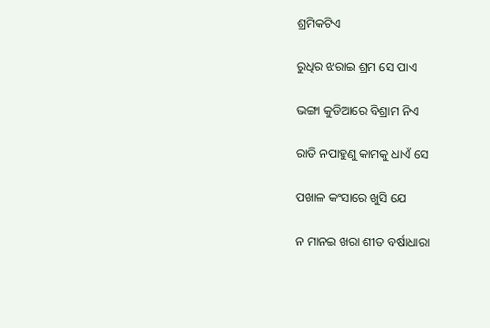ଶ୍ରମିକଟିଏ

ରୁଧିର ଝରାଇ ଶ୍ରମ ସେ ପାଏ

ଭଙ୍ଗା କୁଡିଆରେ ବିଶ୍ରାମ ନିଏ

ରାତି ନପାହୁଣୁ କାମକୁ ଧାଏଁ ସେ

ପଖାଳ କଂସାରେ ଖୁସି ଯେ

ନ ମାନଇ ଖରା ଶୀତ ବର୍ଷାଧାରା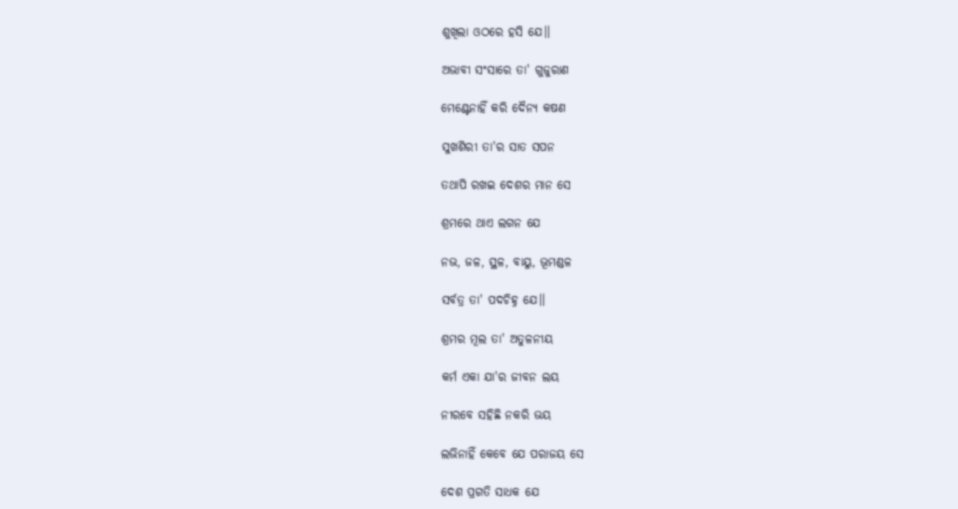ଶୁଖିଲା ଓଠରେ ହସି ଯେ।।

ଅଭାବୀ ସଂସାରେ ତା' ଗୁଜୁରାଣ

ମେଣ୍ଟେନାହିଁ କରି ଦୈନ୍ୟ କଷଣ

ସୁଖଶିରୀ ତା'ର ସାତ ସପନ

ତଥାପି ରଖଇ ଦେଶର ମାନ ସେ

ଶ୍ରମରେ ଥାଏ ଲଗନ ଯେ

ନଭ, ଜଳ, ସ୍ଥଳ, ବାୟୁ, ଭୂମଣ୍ଡଳ

ସର୍ବତ୍ର ତା' ପଦଚିହ୍ନ ଯେ।।

ଶ୍ରମର ମୂଲ ତା' ଅତୁଳନୀୟ

କର୍ମ ଏକା ଯା'ର ଜୀବନ ଲୟ

ନୀରବେ ସହିଛି ନକରି ଭୟ

ଲଭିନାହିଁ କେବେ ଯେ ପରାଜୟ ସେ

ଦେଶ ପ୍ରଗତି ସାଧକ ଯେ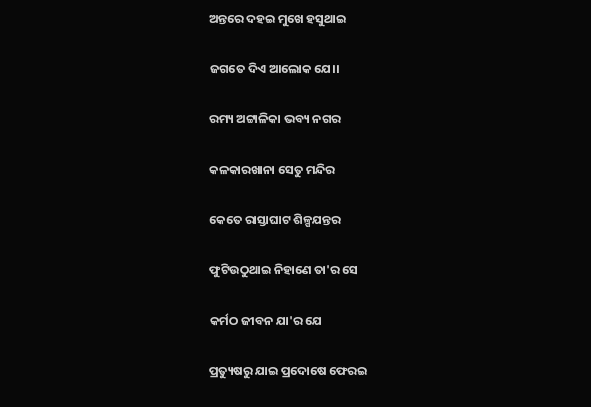ଅନ୍ତରେ ଦହଇ ମୁଖେ ହସୁଥାଇ

ଜଗତେ ଦିଏ ଆଲୋକ ଯେ।।

ରମ୍ୟ ଅଟ୍ଟାଳିକା ଭବ୍ୟ ନଗର

କଳକାରଖାନା ସେତୁ ମନ୍ଦିର

କେତେ ରାସ୍ତାଘାଟ ଶିଳ୍ପଯନ୍ତର

ଫୁଟିଉଠୁଥାଇ ନିହାଣେ ତା'ର ସେ

କର୍ମଠ ଜୀବନ ଯା'ର ଯେ

ପ୍ରତ୍ୟୁଷରୁ ଯାଇ ପ୍ରଦୋଷେ ଫେରଇ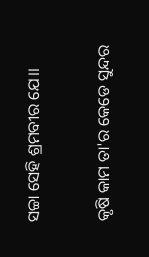ସଚ୍ଚା ସେହି ଶ୍ରମବୀର ଯେ।।

କୃଷି କାମ ତା'ର କେଡେ ସୁନ୍ଦର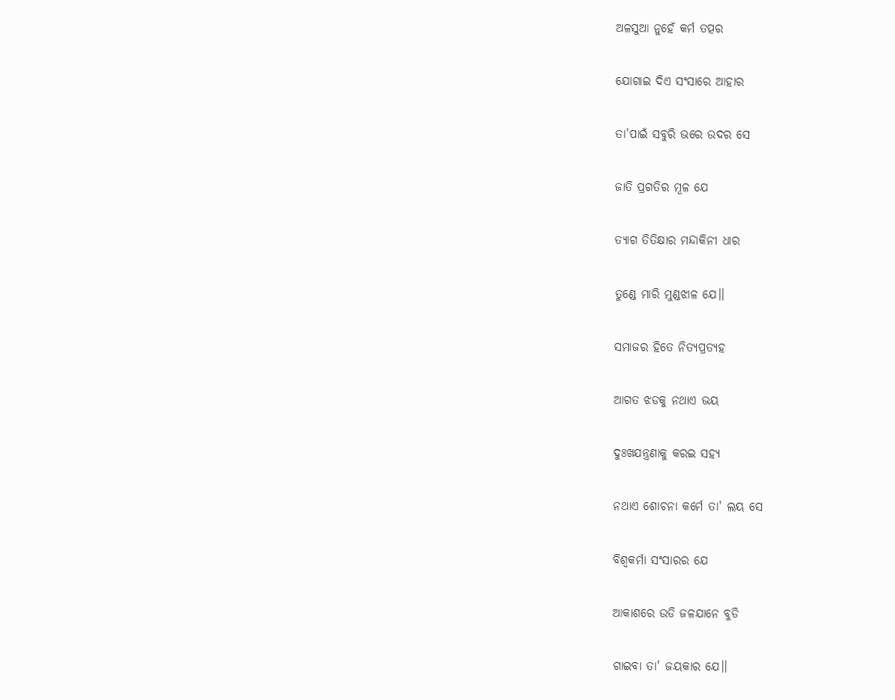ଅଳସୁଆ ନୁହେଁ କର୍ମ ତତ୍ପର

ଯୋଗାଇ ଦିଏ ସଂସାରେ ଆହାର

ତା'ପାଇଁ ସବୁରି ଭରେ ଉଦର ସେ

ଜାତି ପ୍ରଗତିର ମୂଳ ଯେ

ତ୍ୟାଗ ତିତିକ୍ଷାର ମନ୍ଦାକିନୀ ଧାର

ତୁଣ୍ଡେ ମାରି ମୁଣ୍ଡଝାଳ ଯେ।।

ସମାଜର ହିତେ ନିତ୍ୟପ୍ରତ୍ୟହ

ଆଗତ ଝଡକୁ ନଥାଏ ଭୟ

ଦୁଃଖଯନ୍ତ୍ରଣାକୁ କରଇ ସହ୍ୟ

ନଥାଏ ଶୋଚନା କର୍ମେ ତା' ଲୟ ସେ

ବିଶ୍ୱକର୍ମା ସଂସାରର ଯେ

ଆକାଶରେ ଉଡି ଜଳଯାନେ ବୁଡି

ଗାଇବା ତା' ଜୟକାର ଯେ।।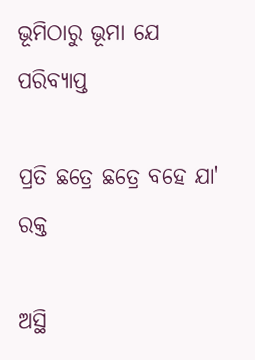ଭୂମିଠାରୁ ଭୂମା ଯେ ପରିବ୍ୟାପ୍ତ

ପ୍ରତି ଛତ୍ରେ ଛତ୍ରେ ବହେ ଯା' ରକ୍ତ

ଅସ୍ଥି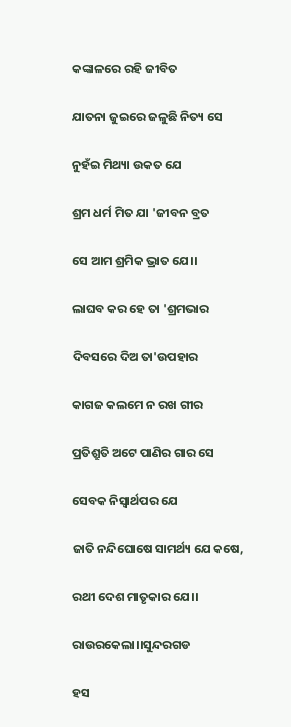କଙ୍କାଳରେ ରହି ଜୀବିତ

ଯାତନା ଜୁଇରେ ଜଳୁଛି ନିତ୍ୟ ସେ

ନୁହଁଇ ମିଥ୍ୟା ଉକତ ଯେ

ଶ୍ରମ ଧର୍ମ ମିତ ଯା 'ଜୀବନ ବ୍ରତ

ସେ ଆମ ଶ୍ରମିକ ଭ୍ରାତ ଯେ।।

ଲାଘବ କର ହେ ତା 'ଶ୍ରମଭାର

ଦିବସରେ ଦିଅ ତା'ଉପହାର

କାଗଜ କଲମେ ନ ରଖ ଗୀର

ପ୍ରତିଶ୍ରୁତି ଅଟେ ପାଣିର ଗାର ସେ

ସେବକ ନିସ୍ୱାର୍ଥପର ଯେ

ଜାତି ନନ୍ଦିଘୋଷେ ସାମର୍ଥ୍ୟ ଯେ କଷେ,

ରଥୀ ଦେଶ ମାତୃକାର ଯେ।।

ରାଉରକେଲା।।ସୁନ୍ଦରଗଡ

ହସ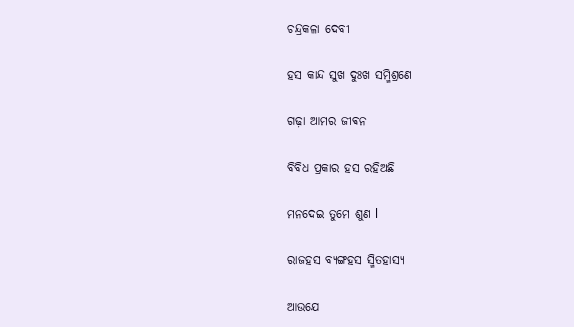ଚନ୍ଦ୍ରକଳା ଦେବୀ

ହସ କାନ୍ଦ ସୁଖ ଦୁଃଖ ସମ୍ମିଶ୍ରଣେ

ଗଢ଼ା ଆମର ଜୀଵନ

ବିବିଧ ପ୍ରକାର ହସ ରହିଅଛି

ମନଦେଇ ତୁମେ ଶୁଣ l

ରାଜହସ ବ୍ୟଙ୍ଗହସ ସ୍ମିତହାସ୍ୟ

ଆଉଯେ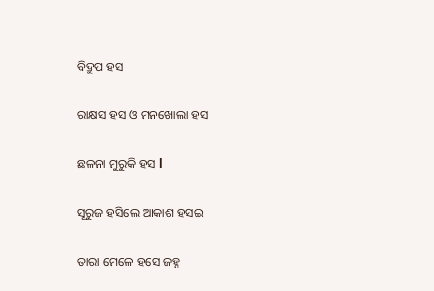ବିଦ୍ରୁପ ହସ

ରାକ୍ଷସ ହସ ଓ ମନଖୋଲା ହସ

ଛଳନା ମୁରୁକି ହସ l

ସୂରୁଜ ହସିଲେ ଆକାଶ ହସଇ

ତାରା ମେଳେ ହସେ ଜହ୍ନ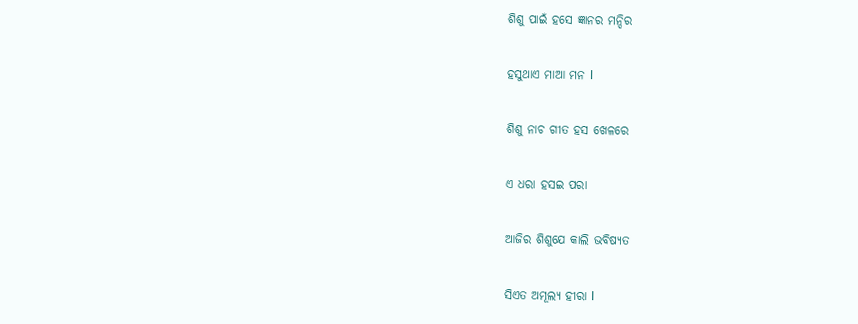ଶିଶୁ ପାଇଁ ହସେ ଜ୍ଞାନର ମନ୍ଦିର

ହସୁଥାଏ ମାଆ ମନ l

ଶିଶୁ ନାଚ ଗୀତ ହସ ଖେଳରେ

ଏ ଧରା ହସଇ ପରା

ଆଜିର ଶିଶୁଯେ କାଲି ଭବିଷ୍ୟତ

ସିଏତ ଅମୂଲ୍ୟ ହୀରା l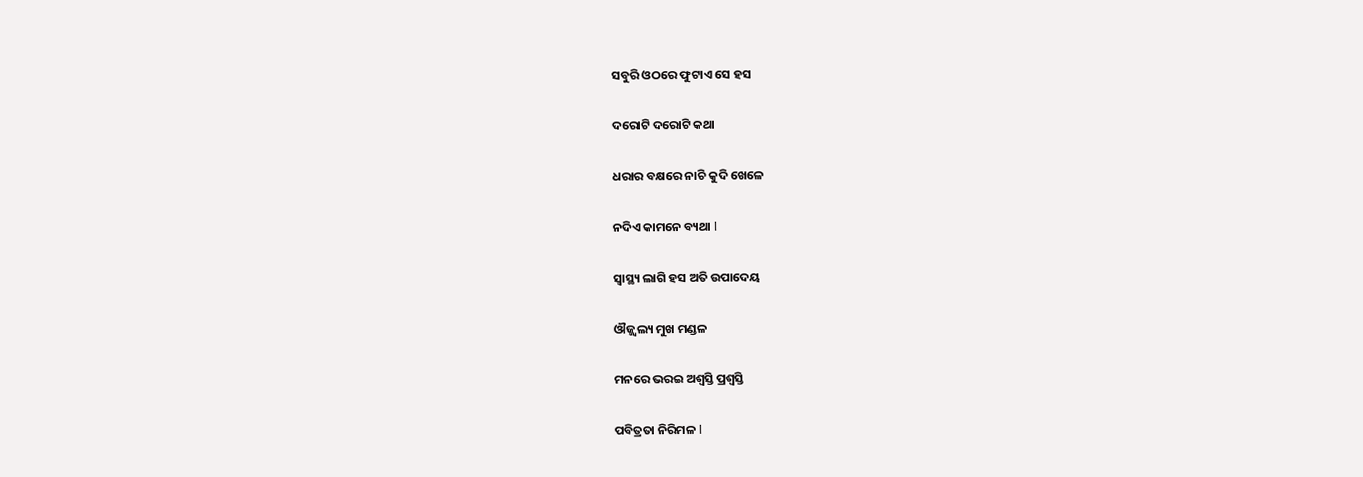ସବୁରି ଓଠରେ ଫୁଟାଏ ସେ ହସ

ଦରୋଟି ଦରୋଟି କଥା

ଧରାର ବକ୍ଷରେ ନାଚି କୁଦି ଖେଳେ

ନଦିଏ କାମନେ ବ୍ୟଥା l

ସ୍ୱାସ୍ଥ୍ୟ ଲାଗି ହସ ଅତି ଉପାଦେୟ

ଔଜ୍ଜ୍ୱଲ୍ୟ ମୁଖ ମଣ୍ଡଳ

ମନରେ ଭରଇ ଅଶ୍ୱସ୍ତି ପ୍ରଶ୍ୱସ୍ତି

ପବିତ୍ରତା ନିରିମଳ l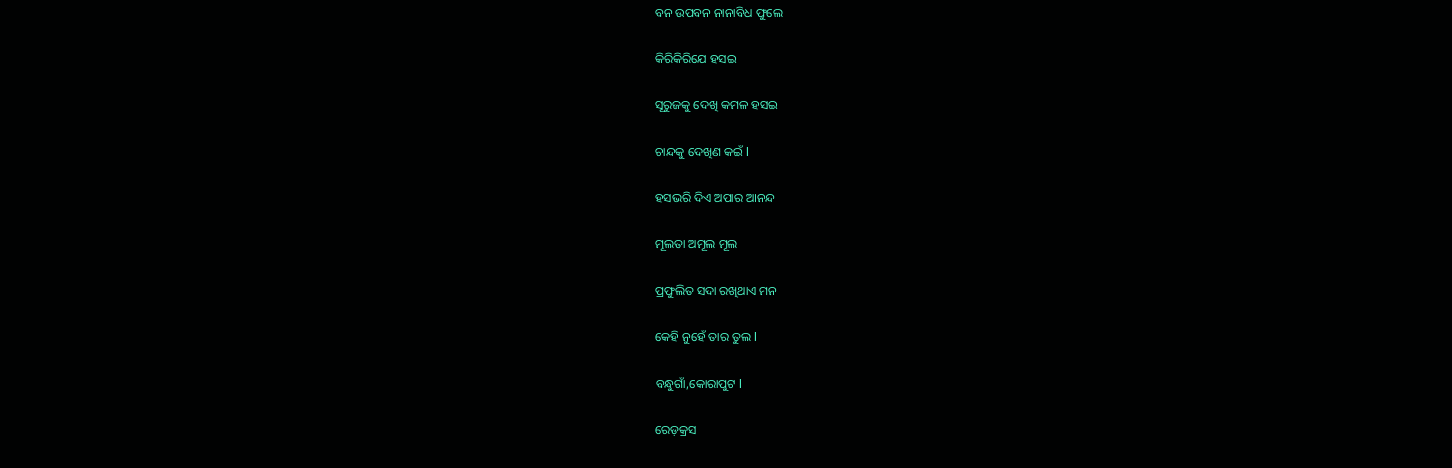ବନ ଉପବନ ନାନାବିଧ ଫୁଲେ

କିରିକିରିଯେ ହସଇ

ସୂରୁଜକୁ ଦେଖି କମଳ ହସଇ

ଚାନ୍ଦକୁ ଦେଖିଣ କଇଁ l

ହସଭରି ଦିଏ ଅପାର ଆନନ୍ଦ

ମୂଲତା ଅମୂଲ ମୂଲ

ପ୍ରଫୁଲିତ ସଦା ରଖିଥାଏ ମନ

କେହି ନୁହେଁ ତାର ତୁଲ l

ବନ୍ଧୁଗାଁ,କୋରାପୁଟ l

ରେଡ଼କ୍ରସ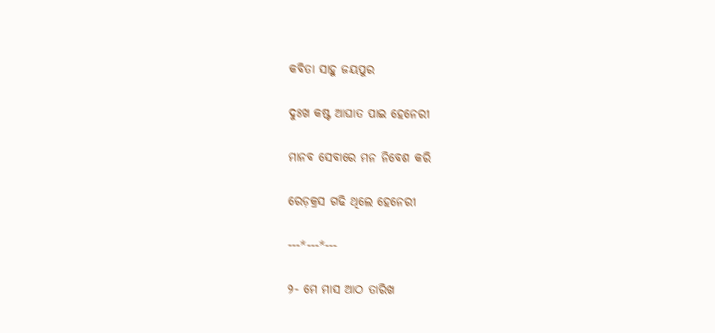କବିତା ସାହୁ ଜୟପୁର

ଦୁଃଖ କଷ୍ଟ ଆଘାତ ପାଇ ହେନେରୀ

ମାନବ ସେବାରେ ମନ ନିବେଶ କରି

ରେଡ଼କ୍ରସ ଗଢି ଥିଲେ ହେନେରୀ

---*---*---

୨- ମେ ମାସ ଆଠ ତାରିଖ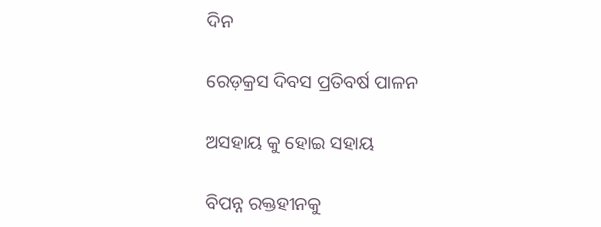ଦିନ

ରେଡ଼କ୍ରସ ଦିବସ ପ୍ରତିବର୍ଷ ପାଳନ

ଅସହାୟ କୁ ହୋଇ ସହାୟ

ବିପନ୍ନ ରକ୍ତହୀନକୁ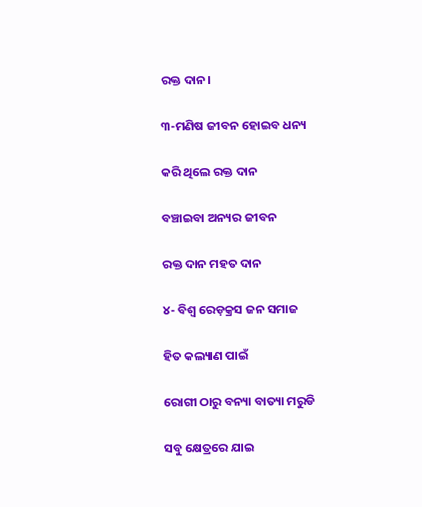ରକ୍ତ ଦାନ।

୩-ମଣିଷ ଜୀବନ ହୋଇବ ଧନ୍ୟ

କରି ଥିଲେ ରକ୍ତ ଦାନ

ବଞ୍ଚାଇବା ଅନ୍ୟର ଜୀବନ

ରକ୍ତ ଦାନ ମହତ ଦାନ

୪- ବିଶ୍ବ ରେଡ଼କ୍ରସ ଜନ ସମାଜ

ହିତ କଲ୍ୟାଣ ପାଇଁ

ରୋଗୀ ଠାରୁ ବନ୍ୟା ବାତ୍ୟା ମରୁଡି

ସବୁ କ୍ଷେତ୍ରରେ ଯାଇ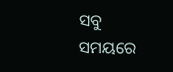ସବୁ ସମୟରେ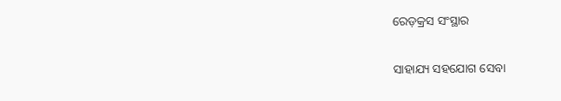ରେଡ଼କ୍ରସ ସଂସ୍ଥାର

ସାହାଯ୍ୟ ସହଯୋଗ ସେବା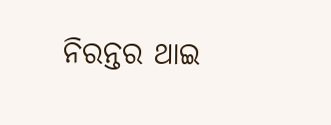ନିରନ୍ତର ଥାଇ